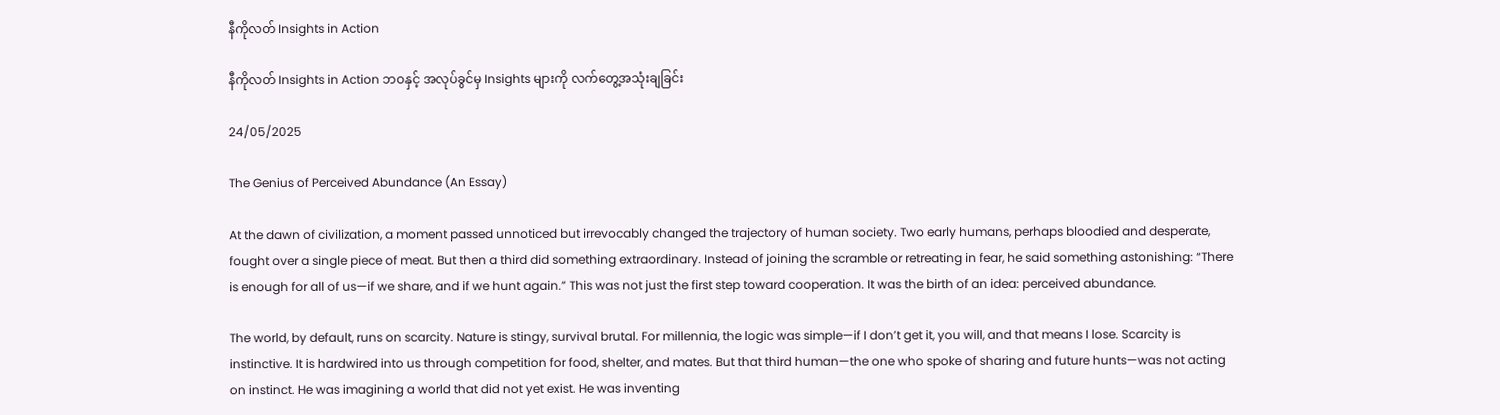နီကိုလတ် Insights in Action

နီကိုလတ် Insights in Action ဘဝနှင့် အလုပ်ခွင်မှ Insights များကို လက်တွေ့အသုံးချခြင်း

24/05/2025

The Genius of Perceived Abundance (An Essay)

At the dawn of civilization, a moment passed unnoticed but irrevocably changed the trajectory of human society. Two early humans, perhaps bloodied and desperate, fought over a single piece of meat. But then a third did something extraordinary. Instead of joining the scramble or retreating in fear, he said something astonishing: “There is enough for all of us—if we share, and if we hunt again.” This was not just the first step toward cooperation. It was the birth of an idea: perceived abundance.

The world, by default, runs on scarcity. Nature is stingy, survival brutal. For millennia, the logic was simple—if I don’t get it, you will, and that means I lose. Scarcity is instinctive. It is hardwired into us through competition for food, shelter, and mates. But that third human—the one who spoke of sharing and future hunts—was not acting on instinct. He was imagining a world that did not yet exist. He was inventing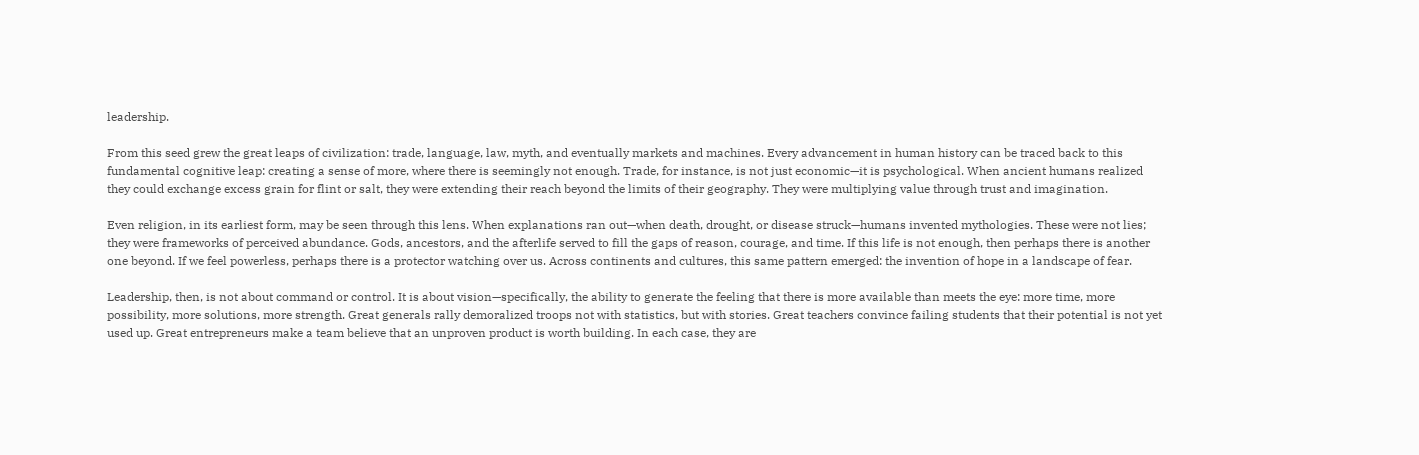leadership.

From this seed grew the great leaps of civilization: trade, language, law, myth, and eventually markets and machines. Every advancement in human history can be traced back to this fundamental cognitive leap: creating a sense of more, where there is seemingly not enough. Trade, for instance, is not just economic—it is psychological. When ancient humans realized they could exchange excess grain for flint or salt, they were extending their reach beyond the limits of their geography. They were multiplying value through trust and imagination.

Even religion, in its earliest form, may be seen through this lens. When explanations ran out—when death, drought, or disease struck—humans invented mythologies. These were not lies; they were frameworks of perceived abundance. Gods, ancestors, and the afterlife served to fill the gaps of reason, courage, and time. If this life is not enough, then perhaps there is another one beyond. If we feel powerless, perhaps there is a protector watching over us. Across continents and cultures, this same pattern emerged: the invention of hope in a landscape of fear.

Leadership, then, is not about command or control. It is about vision—specifically, the ability to generate the feeling that there is more available than meets the eye: more time, more possibility, more solutions, more strength. Great generals rally demoralized troops not with statistics, but with stories. Great teachers convince failing students that their potential is not yet used up. Great entrepreneurs make a team believe that an unproven product is worth building. In each case, they are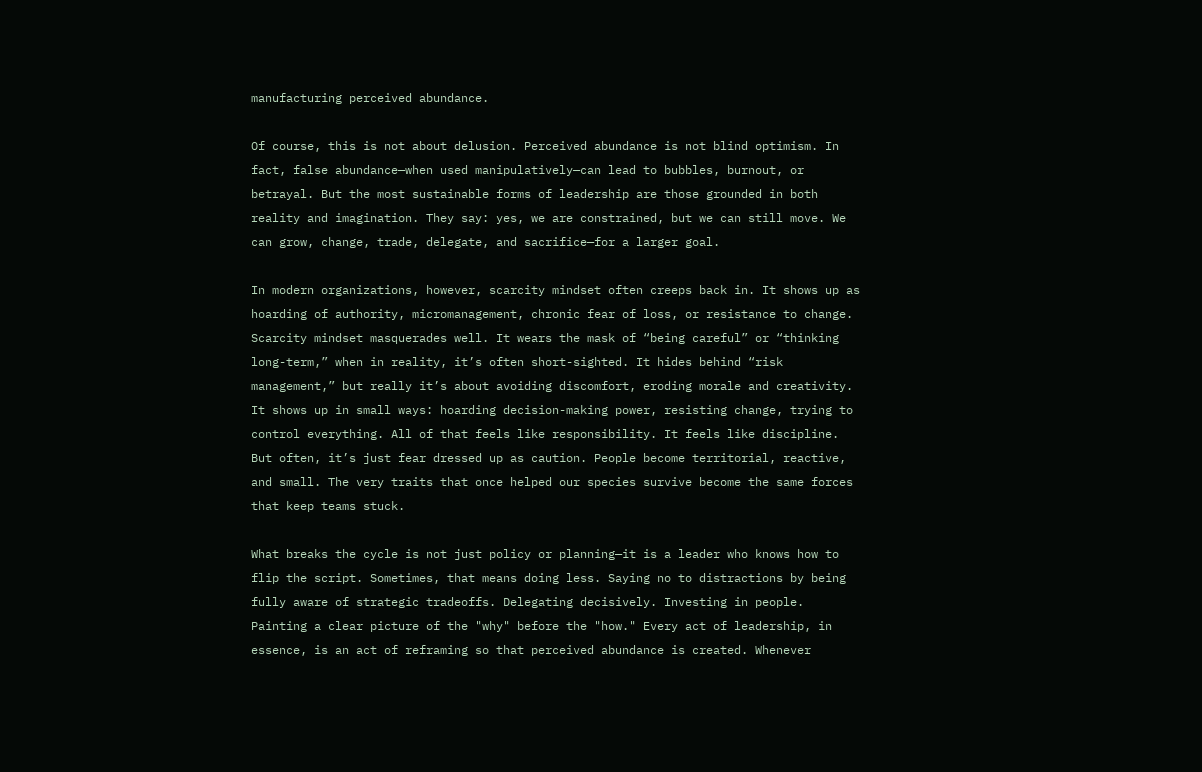manufacturing perceived abundance.

Of course, this is not about delusion. Perceived abundance is not blind optimism. In fact, false abundance—when used manipulatively—can lead to bubbles, burnout, or betrayal. But the most sustainable forms of leadership are those grounded in both reality and imagination. They say: yes, we are constrained, but we can still move. We can grow, change, trade, delegate, and sacrifice—for a larger goal.

In modern organizations, however, scarcity mindset often creeps back in. It shows up as hoarding of authority, micromanagement, chronic fear of loss, or resistance to change. Scarcity mindset masquerades well. It wears the mask of “being careful” or “thinking long-term,” when in reality, it’s often short-sighted. It hides behind “risk management,” but really it’s about avoiding discomfort, eroding morale and creativity. It shows up in small ways: hoarding decision-making power, resisting change, trying to control everything. All of that feels like responsibility. It feels like discipline. But often, it’s just fear dressed up as caution. People become territorial, reactive, and small. The very traits that once helped our species survive become the same forces that keep teams stuck.

What breaks the cycle is not just policy or planning—it is a leader who knows how to flip the script. Sometimes, that means doing less. Saying no to distractions by being fully aware of strategic tradeoffs. Delegating decisively. Investing in people. Painting a clear picture of the "why" before the "how." Every act of leadership, in essence, is an act of reframing so that perceived abundance is created. Whenever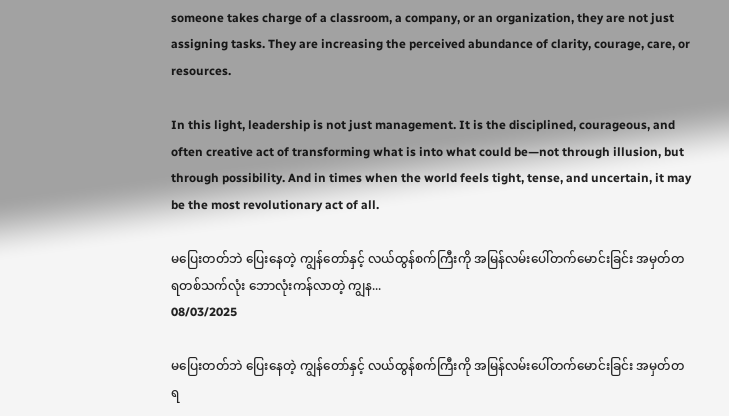someone takes charge of a classroom, a company, or an organization, they are not just assigning tasks. They are increasing the perceived abundance of clarity, courage, care, or resources.

In this light, leadership is not just management. It is the disciplined, courageous, and often creative act of transforming what is into what could be—not through illusion, but through possibility. And in times when the world feels tight, tense, and uncertain, it may be the most revolutionary act of all.

မပြေးတတ်ဘဲ ပြေးနေတဲ့ ကျွန်တော်နှင့် လယ်ထွန်စက်ကြီးကို အမြန်လမ်းပေါ်တက်မောင်းခြင်း အမှတ်တရတစ်သက်လုံး ဘောလုံးကန်လာတဲ့ ကျွန...
08/03/2025

မပြေးတတ်ဘဲ ပြေးနေတဲ့ ကျွန်တော်နှင့် လယ်ထွန်စက်ကြီးကို အမြန်လမ်းပေါ်တက်မောင်းခြင်း အမှတ်တရ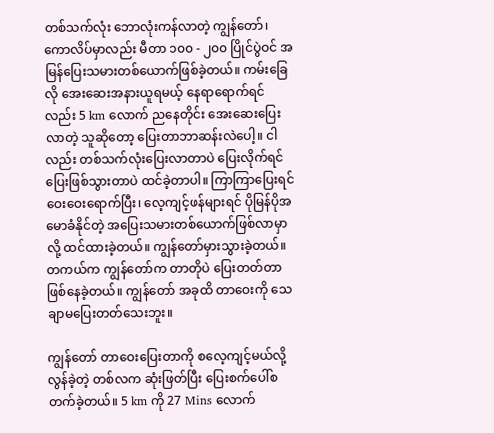တစ်သက်လုံး ဘောလုံးကန်လာတဲ့ ကျွန်တော်၊ ကောလိပ်မှာလည်း မီတာ ၁၀၀ - ၂၀၀ ပြိုင်ပွဲဝင် အမြန်ပြေးသမားတစ်ယောက်ဖြစ်ခဲ့တယ်။ ကမ်းခြေလို အေးဆေးအနားယူရမယ့် နေရာရောက်ရင်လည်း 5 km လောက် ညနေတိုင်း အေးဆေးပြေးလာတဲ့ သူဆိုတော့ ပြေးတာဘာဆန်းလဲပေါ့။ ငါလည်း တစ်သက်လုံးပြေးလာတာပဲ ပြေးလိုက်ရင် ပြေးဖြစ်သွားတာပဲ ထင်ခဲ့တာပါ။ ကြာကြာပြေးရင် ဝေးဝေးရောက်ပြီး၊ လေ့ကျင့်ဖန်များရင် ပိုမြန်ပိုအမောခံနိုင်တဲ့ အပြေးသမားတစ်ယောက်ဖြစ်လာမှာလို့ ထင်ထားခဲ့တယ်။ ကျွန်တော်မှားသွားခဲ့တယ်။ တကယ်က ကျွန်တော်က တာတိုပဲ ပြေးတတ်တာ ဖြစ်နေခဲ့တယ်။ ကျွန်တော် အခုထိ တာဝေးကို သေချာမပြေးတတ်သေးဘူး။

ကျွန်တော် တာဝေးပြေးတာကို စလေ့ကျင့်မယ်လို့ လွန်ခဲ့တဲ့ တစ်လက ဆုံးဖြတ်ပြီး ပြေးစက်ပေါ်စတက်ခဲ့တယ်။ 5 km ကို 27 Mins လောက်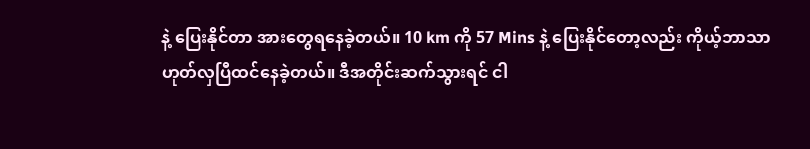နဲ့ ပြေးနိုင်တာ အားတွေရနေခဲ့တယ်။ 10 km ကို 57 Mins နဲ့ ပြေးနိုင်တော့လည်း ကိုယ့်ဘာသာ ဟုတ်လှပြီထင်နေခဲ့တယ်။ ဒီအတိုင်းဆက်သွားရင် ငါ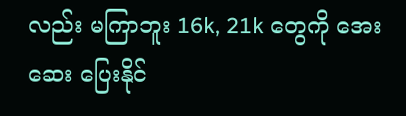လည်း မကြာဘူး 16k, 21k တွေကို အေးဆေး ပြေးနိုင်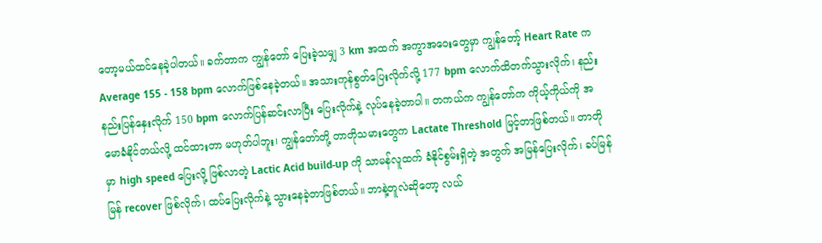တော့မယ်ထင်နေခဲ့ပါတယ်။ ခက်တာက ကျွန်တော် ပြေးခဲ့သမျှ 3 km အထက် အကွာအဝေးတွေမှာ ကျွန်တော့် Heart Rate က Average 155 - 158 bpm လောက်ဖြစ်နေခဲ့တယ်။ အသားကုန်စွတ်ပြေးလိုက်လို့ 177 bpm လောက်ထိတက်သွားလိုက်၊ နည်းနည်းပြန်နှေးလိုက် 150 bpm လောက်ပြန်ဆင်းလာပြီး ပြေးလိုက်နဲ့ လုပ်နေခဲ့တာပါ။ တကယ်က ကျွန်တော်က ကိုယ့်ကိုယ်ကို အမောခံနိုင်တယ်လို့ ထင်ထားတာ မဟုတ်ပါဘူး၊ ကျွန်တော်တို့ တာတိုသမားတွေက Lactate Threshold မြင့်တာဖြစ်တယ်။ တာတိုမှာ high speed ပြေးလို့ ဖြစ်လာတဲ့ Lactic Acid build-up ကို သာမန်လူထက် ခံနိုင်စွမ်းရှိတဲ့ အတွက် အမြန်ပြေးလိုက်၊ ခပ်မြန်မြန် recover ဖြစ်လိုက်၊ ထပ်ပြေးလိုက်နဲ့ သွားနေခဲ့တာဖြစ်တယ်။ ဘာနဲ့တူလဲဆိုတော့ လယ်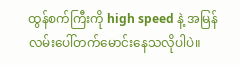ထွန်စက်ကြီးကို high speed နဲ့ အမြန်လမ်းပေါ်တက်မောင်းနေသလိုပါပဲ။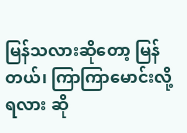မြန်သလားဆိုတော့ မြန်တယ်၊ ကြာကြာမောင်းလို့ရလား ဆို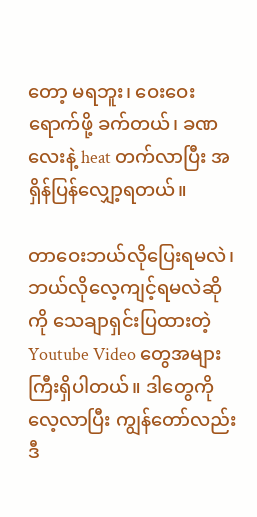တော့ မရဘူး၊ ဝေးဝေးရောက်ဖို့ ခက်တယ်၊ ခဏလေးနဲ့ heat တက်လာပြီး အရှိန်ပြန်လျှော့ရတယ်။

တာဝေးဘယ်လိုပြေးရမလဲ၊ ဘယ်လိုလေ့ကျင့်ရမလဲဆိုကို သေချာရှင်းပြထားတဲ့ Youtube Video တွေအများကြီးရှိပါတယ်။ ဒါတွေကို လေ့လာပြီး ကျွန်တော်လည်း ဒီ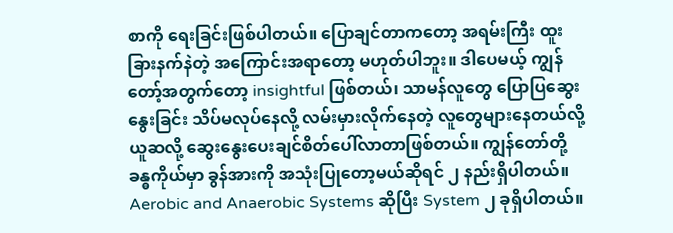စာကို ရေးခြင်းဖြစ်ပါတယ်။ ပြောချင်တာကတော့ အရမ်းကြီး ထူးခြားနက်နဲတဲ့ အကြောင်းအရာတော့ မဟုတ်ပါဘူး။ ဒါပေမယ့် ကျွန်တော့်အတွက်တော့ insightful ဖြစ်တယ်၊ သာမန်လူတွေ ပြောပြဆွေးနွေးခြင်း သိပ်မလုပ်နေလို့ လမ်းမှားလိုက်နေတဲ့ လူတွေများနေတယ်လို့ ယူဆလို့ ဆွေးနွေးပေးချင်စိတ်ပေါ်လာတာဖြစ်တယ်။ ကျွန်တော်တို့ ခန္ဓကိုယ်မှာ ခွန်အားကို အသုံးပြုတော့မယ်ဆိုရင် ၂ နည်းရှိပါတယ်။ Aerobic and Anaerobic Systems ဆိုပြီး System ၂ ခုရှိပါတယ်။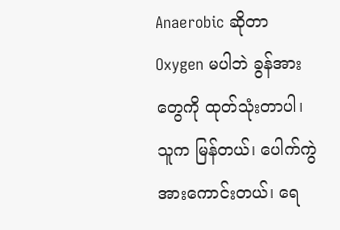Anaerobic ဆိုတာ Oxygen မပါဘဲ ခွန်အားတွေကို ထုတ်သုံးတာပါ၊ သူက မြန်တယ်၊ ပေါက်ကွဲအားကောင်းတယ်၊ ရေ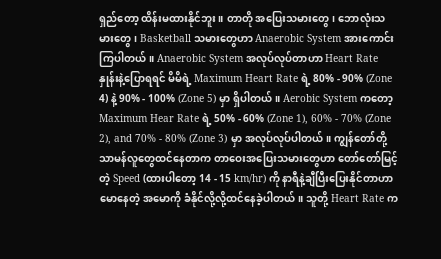ရှည်တော့ ထိန်းမထားနိုင်ဘူး။ တာတို အပြေးသမားတွေ၊ ဘောလုံးသမားတွေ၊ Basketball သမားတွေဟာ Anaerobic System အားကောင်းကြပါတယ်။ Anaerobic System အလုပ်လုပ်တာဟာ Heart Rate နှုန်းနဲ့ပြောရရင် မိမိရဲ့ Maximum Heart Rate ရဲ့ 80% - 90% (Zone 4) နဲ့ 90% - 100% (Zone 5) မှာ ရှိပါတယ်။ Aerobic System ကတော့ Maximum Hear Rate ရဲ့ 50% - 60% (Zone 1), 60% - 70% (Zone 2), and 70% - 80% (Zone 3) မှာ အလုပ်လုပ်ပါတယ်။ ကျွန်တော်တို့ သာမန်လူတွေထင်နေတာက တာဝေးအပြေးသမားတွေဟာ တော်တော်မြင့်တဲ့ Speed (ထားပါတော့ 14 - 15 km/hr) ကို နာရီနဲ့ချီပြီးပြေးနိုင်တာဟာ မောနေတဲ့ အမောကို ခံနိုင်လို့လို့ထင်နေခဲ့ပါတယ်။ သူတို့ Heart Rate က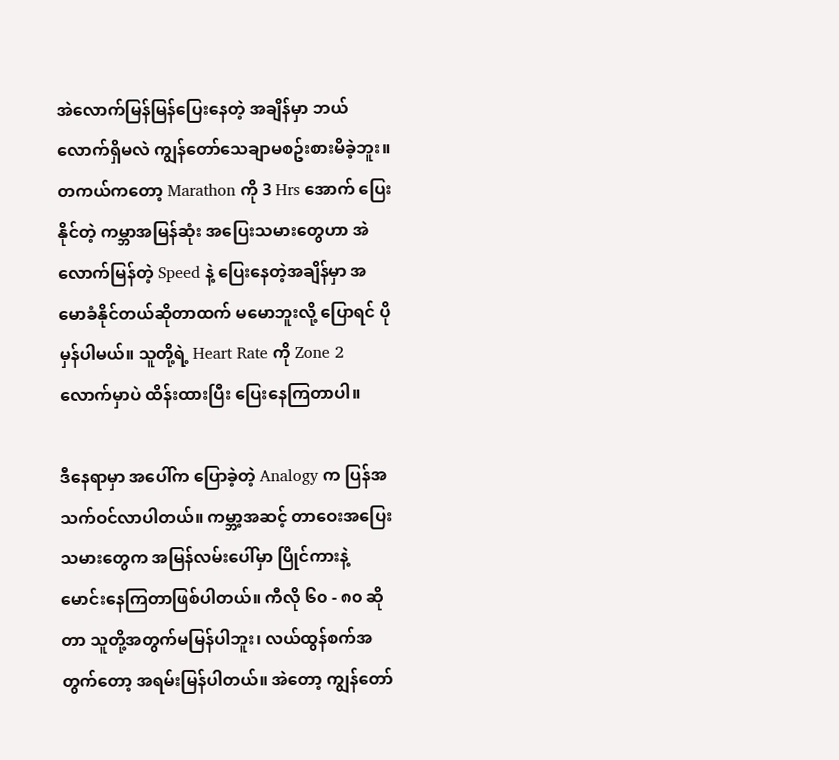အဲလောက်မြန်မြန်ပြေးနေတဲ့ အချိန်မှာ ဘယ်လောက်ရှိမလဲ ကျွန်တော်သေချာမစဥ်းစားမိခဲ့ဘူး။ တကယ်ကတော့ Marathon ကို 3 Hrs အောက် ပြေးနိုင်တဲ့ ကမ္ဘာအမြန်ဆုံး အပြေးသမားတွေဟာ အဲလောက်မြန်တဲ့ Speed နဲ့ ပြေးနေတဲ့အချိန်မှာ အမောခံနိုင်တယ်ဆိုတာထက် မမောဘူးလို့ ပြောရင် ပိုမှန်ပါမယ်။ သူတို့ရဲ့ Heart Rate ကို Zone 2 လောက်မှာပဲ ထိန်းထားပြီး ပြေးနေကြတာပါ။

ဒီနေရာမှာ အပေါ်က ပြောခဲ့တဲ့ Analogy က ပြန်အသက်ဝင်လာပါတယ်။ ကမ္ဘာ့အဆင့် တာဝေးအပြေးသမားတွေက အမြန်လမ်းပေါ်မှာ ပြိုင်ကားနဲ့ မောင်းနေကြတာဖြစ်ပါတယ်။ ကီလို ၆၀ - ၈၀ ဆိုတာ သူတို့အတွက်မမြန်ပါဘူး၊ လယ်ထွန်စက်အတွက်တော့ အရမ်းမြန်ပါတယ်။ အဲတော့ ကျွန်တော်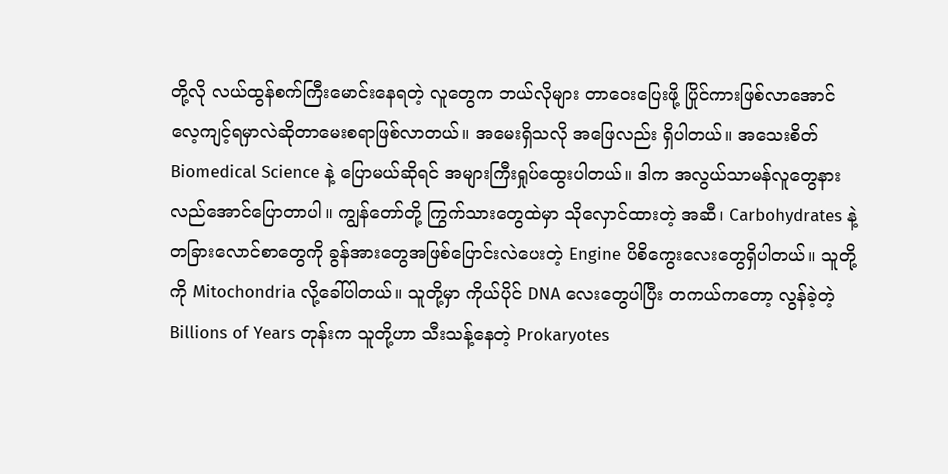တို့လို လယ်ထွန်စက်ကြီးမောင်းနေရတဲ့ လူတွေက ဘယ်လိုများ တာဝေးပြေးဖို့ ပြိုင်ကားဖြစ်လာအောင် လေ့ကျင့်ရမှာလဲဆိုတာမေးစရာဖြစ်လာတယ်။ အမေးရှိသလို အဖြေလည်း ရှိပါတယ်။ အသေးစိတ် Biomedical Science နဲ့ ပြောမယ်ဆိုရင် အများကြီးရှုပ်ထွေးပါတယ်။ ဒါက အလွယ်သာမန်လူတွေနားလည်အောင်ပြောတာပါ။ ကျွန်တော်တို့ ကြွက်သားတွေထဲမှာ သိုလှောင်ထားတဲ့ အဆီ၊ Carbohydrates နဲ့ တခြားလောင်စာတွေကို ခွန်အားတွေအဖြစ်ပြောင်းလဲပေးတဲ့ Engine ပိစိကွေးလေးတွေရှိပါတယ်။ သူတို့ကို Mitochondria လို့ခေါ်ပါတယ်။ သူတို့မှာ ကိုယ်ပိုင် DNA လေးတွေပါပြီး တကယ်ကတော့ လွန်ခဲ့တဲ့ Billions of Years တုန်းက သူတို့ဟာ သီးသန့်နေတဲ့ Prokaryotes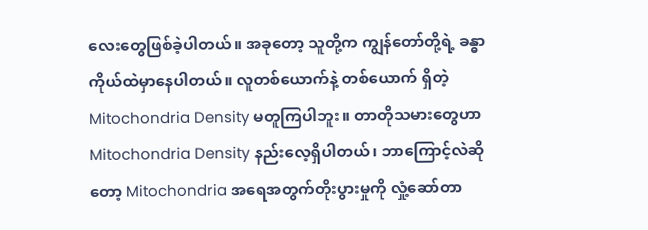လေးတွေဖြစ်ခဲ့ပါတယ်။ အခုတော့ သူတို့က ကျွန်တော်တို့ရဲ့ ခန္ဓာကိုယ်ထဲမှာနေပါတယ်။ လူတစ်ယောက်နဲ့ တစ်ယောက် ရှိတဲ့ Mitochondria Density မတူကြပါဘူး။ တာတိုသမားတွေဟာ Mitochondria Density နည်းလေ့ရှိပါတယ်၊ ဘာကြောင့်လဲဆိုတော့ Mitochondria အရေအတွက်တိုးပွားမှုကို လှုံ့ဆော်တာ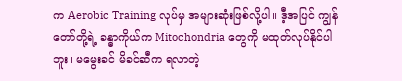က Aerobic Training လုပ်မှ အများဆုံးဖြစ်လို့ပါ။ ဒီ့အပြင် ကျွန်တော်တို့ရဲ့ ခန္ဓာကိုယ်က Mitochondria တွေကို မထုတ်လုပ်နိုင်ပါဘူး၊ မမွေးခင် မိခင်ဆီက ရလာတဲ့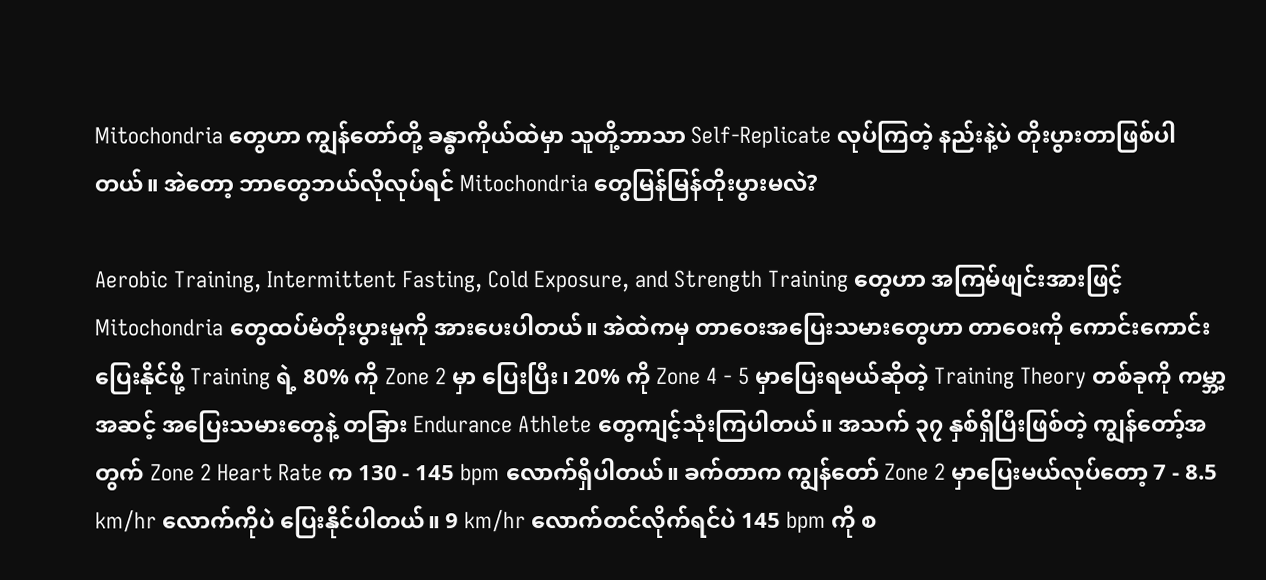Mitochondria တွေဟာ ကျွန်တော်တို့ ခန္ဓာကိုယ်ထဲမှာ သူတို့ဘာသာ Self-Replicate လုပ်ကြတဲ့ နည်းနဲ့ပဲ တိုးပွားတာဖြစ်ပါတယ်။ အဲတော့ ဘာတွေဘယ်လိုလုပ်ရင် Mitochondria တွေမြန်မြန်တိုးပွားမလဲ?

Aerobic Training, Intermittent Fasting, Cold Exposure, and Strength Training တွေဟာ အကြမ်ဖျင်းအားဖြင့် Mitochondria တွေထပ်မံတိုးပွားမှုကို အားပေးပါတယ်။ အဲထဲကမှ တာဝေးအပြေးသမားတွေဟာ တာဝေးကို ကောင်းကောင်းပြေးနိုင်ဖို့ Training ရဲ့ 80% ကို Zone 2 မှာ ပြေးပြီး၊ 20% ကို Zone 4 - 5 မှာပြေးရမယ်ဆိုတဲ့ Training Theory တစ်ခုကို ကမ္ဘာ့အဆင့် အပြေးသမားတွေနဲ့ တခြား Endurance Athlete တွေကျင့်သုံးကြပါတယ်။ အသက် ၃၇ နှစ်ရှိပြီးဖြစ်တဲ့ ကျွန်တော့်အတွက် Zone 2 Heart Rate က 130 - 145 bpm လောက်ရှိပါတယ်။ ခက်တာက ကျွန်တော် Zone 2 မှာပြေးမယ်လုပ်တော့ 7 - 8.5 km/hr လောက်ကိုပဲ ပြေးနိုင်ပါတယ်။ 9 km/hr လောက်တင်လိုက်ရင်ပဲ 145 bpm ကို စ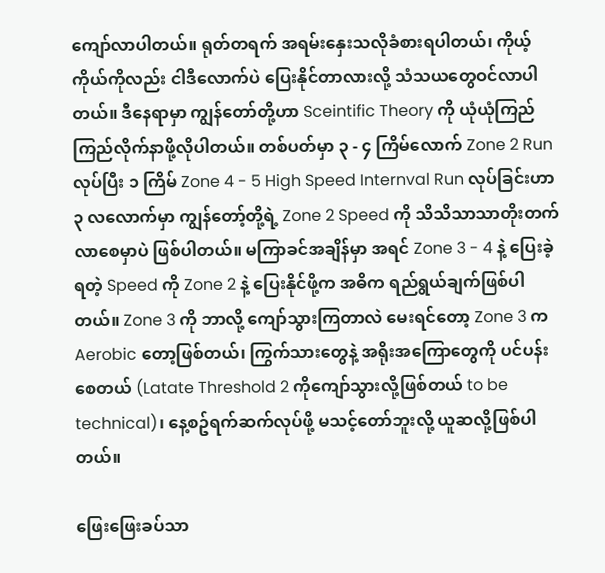ကျော်လာပါတယ်။ ရုတ်တရက် အရမ်းနှေးသလိုခံစားရပါတယ်၊ ကိုယ့်ကိုယ်ကိုလည်း ငါဒီလောက်ပဲ ပြေးနိုင်တာလားလို့ သံသယတွေဝင်လာပါတယ်။ ဒီနေရာမှာ ကျွန်တော်တို့ဟာ Sceintific Theory ကို ယုံယုံကြည်ကြည်လိုက်နာဖို့လိုပါတယ်။ တစ်ပတ်မှာ ၃ - ၄ ကြိမ်လောက် Zone 2 Run လုပ်ပြီး ၁ ကြိမ် Zone 4 - 5 High Speed Internval Run လုပ်ခြင်းဟာ ၃ လလောက်မှာ ကျွန်တော့်တို့ရဲ့ Zone 2 Speed ကို သိသိသာသာတိုးတက်လာစေမှာပဲ ဖြစ်ပါတယ်။ မကြာခင်အချိန်မှာ အရင် Zone 3 - 4 နဲ့ ပြေးခဲ့ရတဲ့ Speed ကို Zone 2 နဲ့ ပြေးနိုင်ဖို့က အဓိက ရည်ရွယ်ချက်ဖြစ်ပါတယ်။ Zone 3 ကို ဘာလို့ ကျော်သွားကြတာလဲ မေးရင်တော့ Zone 3 က Aerobic တော့ဖြစ်တယ်၊ ကြွက်သားတွေနဲ့ အရိုးအကြောတွေကို ပင်ပန်းစေတယ် (Latate Threshold 2 ကိုကျော်သွားလို့ဖြစ်တယ် to be technical)၊ နေ့စဥ်ရက်ဆက်လုပ်ဖို့ မသင့်တော်ဘူးလို့ ယူဆလို့ဖြစ်ပါတယ်။

ဖြေးဖြေးခပ်သာ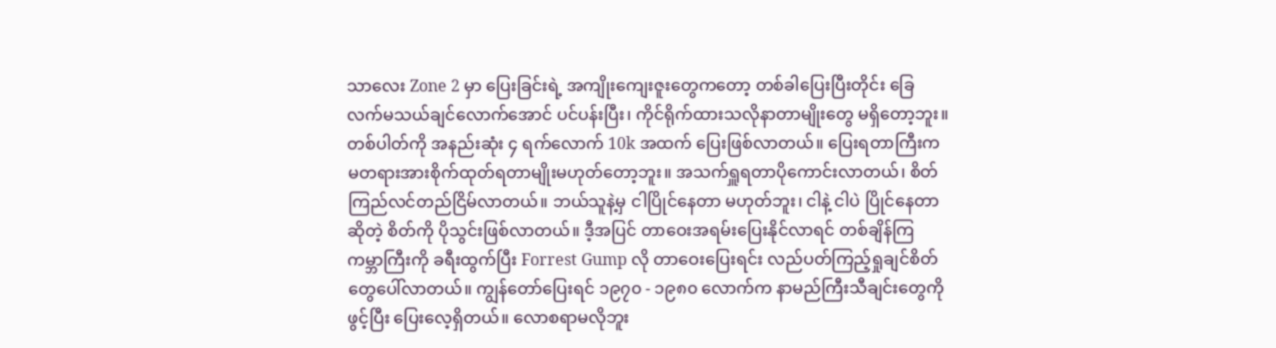သာလေး Zone 2 မှာ ပြေးခြင်းရဲ့ အကျိုးကျေးဇူးတွေကတော့ တစ်ခါပြေးပြီးတိုင်း ခြေလက်မသယ်ချင်လောက်အောင် ပင်ပန်းပြီး၊ ကိုင်ရိုက်ထားသလိုနာတာမျိုးတွေ မရှိတော့ဘူး။ တစ်ပါတ်ကို အနည်းဆုံး ၄ ရက်လောက် 10k အထက် ပြေးဖြစ်လာတယ်။ ပြေးရတာကြီးက မတရားအားစိုက်ထုတ်ရတာမျိုးမဟုတ်တော့ဘူး။ အသက်ရှူရတာပိုကောင်းလာတယ်၊ စိတ်ကြည်လင်တည်ငြိမ်လာတယ်။ ဘယ်သူနဲ့မှ ငါပြိုင်နေတာ မဟုတ်ဘူး၊ ငါနဲ့ ငါပဲ ပြိုင်နေတာဆိုတဲ့ စိတ်ကို ပိုသွင်းဖြစ်လာတယ်။ ဒီ့အပြင် တာဝေးအရမ်းပြေးနိုင်လာရင် တစ်ချိန်ကြ ကမ္ဘာကြီးကို ခရီးထွက်ပြီး Forrest Gump လို တာဝေးပြေးရင်း လည်ပတ်ကြည့်ရှုချင်စိတ်တွေပေါ်လာတယ်။ ကျွန်တော်ပြေးရင် ၁၉၇၀ - ၁၉၈၀ လောက်က နာမည်ကြီးသီချင်းတွေကို ဖွင့်ပြီး ပြေးလေ့ရှိတယ်။ လောစရာမလိုဘူး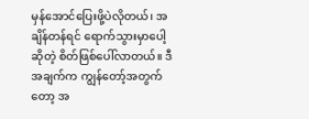မှန်အောင်ပြေးဖို့ပဲလိုတယ်၊ အချိန်တန်ရင် ရောက်သွားမှာပေါ့ဆိုတဲ့ စိတ်ဖြစ်ပေါ်လာတယ်။ ဒီအချက်က ကျွန်တော့်အတွက်တော့ အ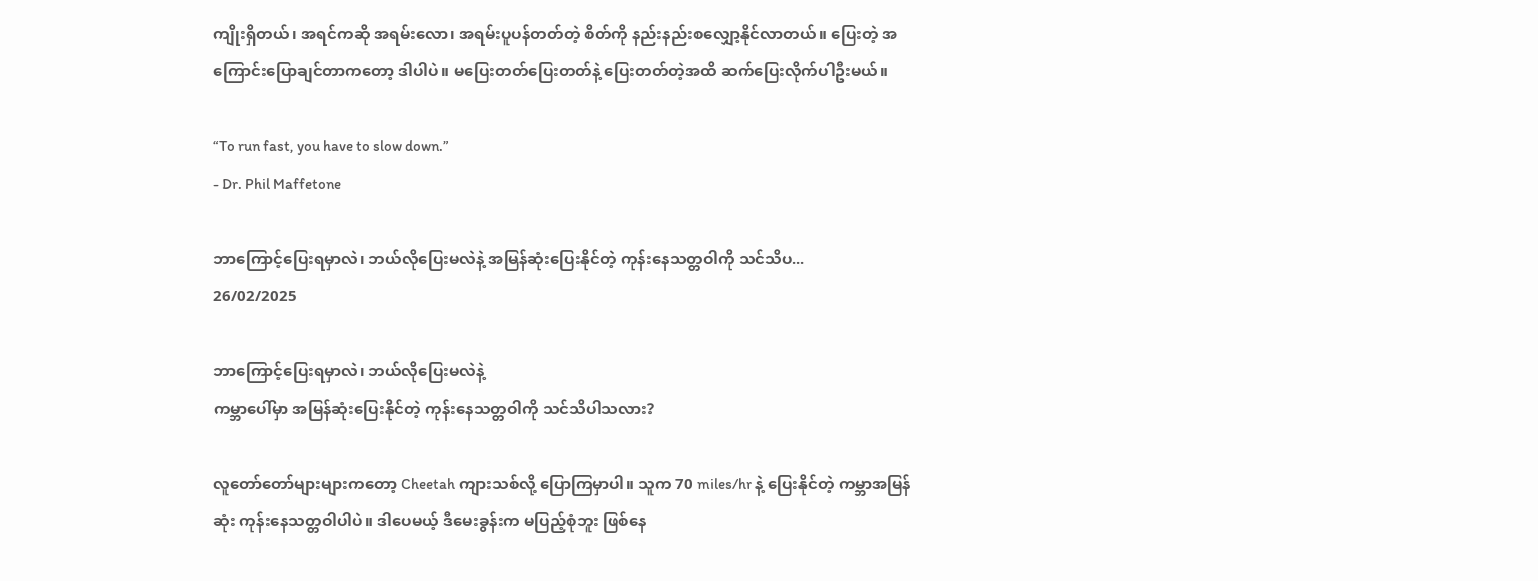ကျိုးရှိတယ်၊ အရင်ကဆို အရမ်းလော၊ အရမ်းပူပန်တတ်တဲ့ စိတ်ကို နည်းနည်းစလျှော့နိုင်လာတယ်။ ပြေးတဲ့ အကြောင်းပြောချင်တာကတော့ ဒါပါပဲ။ မပြေးတတ်ပြေးတတ်နဲ့ ပြေးတတ်တဲ့အထိ ဆက်ပြေးလိုက်ပါဦးမယ်။

“To run fast, you have to slow down.”
- Dr. Phil Maffetone

ဘာကြောင့်ပြေးရမှာလဲ၊ ဘယ်လိုပြေးမလဲနဲ့ အမြန်ဆုံးပြေးနိုင်တဲ့ ကုန်းနေသတ္တဝါကို သင်သိပ...
26/02/2025

ဘာကြောင့်ပြေးရမှာလဲ၊ ဘယ်လိုပြေးမလဲနဲ့
ကမ္ဘာပေါ်မှာ အမြန်ဆုံးပြေးနိုင်တဲ့ ကုန်းနေသတ္တဝါကို သင်သိပါသလား?

လူတော်တော်များများကတော့ Cheetah ကျားသစ်လို့ ပြောကြမှာပါ။ သူက 70 miles/hr နဲ့ ပြေးနိုင်တဲ့ ကမ္ဘာအမြန်ဆုံး ကုန်းနေသတ္တဝါပါပဲ။ ဒါပေမယ့် ဒီမေးခွန်းက မပြည့်စုံဘူး ဖြစ်နေ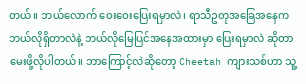တယ်။ ဘယ်လောက် ဝေးဝေးပြေးရမှာလဲ၊ ရာသီဥတုအခြေအနေက ဘယ်လိုရှိတာလဲနဲ့ ဘယ်လိုမြေပြင်အနေအထားမှာ ပြေးရမှာလဲ ဆိုတာ မေးဖို့လိုပါတယ်။ ဘာကြောင့်လဲဆိုတော့ Cheetah ကျားသစ်ဟာ သူ့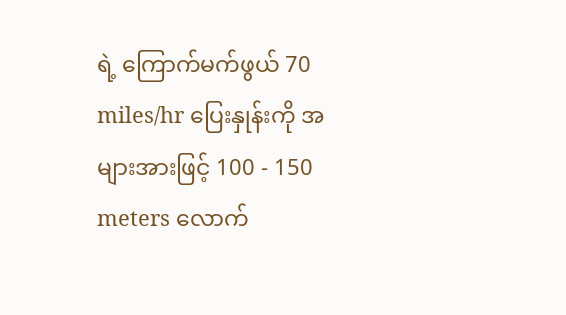ရဲ့ ကြောက်မက်ဖွယ် 70 miles/hr ပြေးနှုန်းကို အများအားဖြင့် 100 - 150 meters လောက်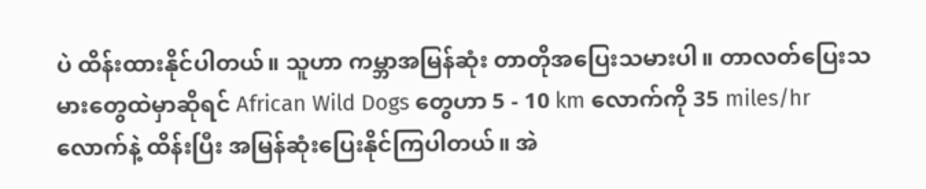ပဲ ထိန်းထားနိုင်ပါတယ်။ သူဟာ ကမ္ဘာအမြန်ဆုံး တာတိုအပြေးသမားပါ။ တာလတ်ပြေးသမားတွေထဲမှာဆိုရင် African Wild Dogs တွေဟာ 5 - 10 km လောက်ကို 35 miles/hr လောက်နဲ့ ထိန်းပြီး အမြန်ဆုံးပြေးနိုင်ကြပါတယ်။ အဲ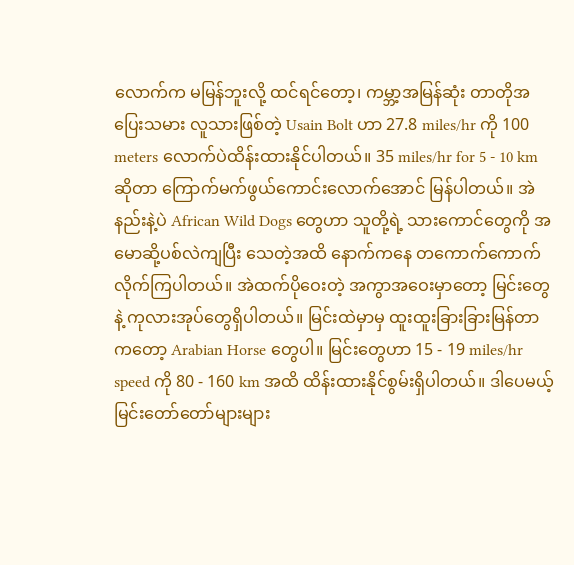လောက်က မမြန်ဘူးလို့ ထင်ရင်တော့၊ ကမ္ဘာ့အမြန်ဆုံး တာတိုအပြေးသမား လူသားဖြစ်တဲ့ Usain Bolt ဟာ 27.8 miles/hr ကို 100 meters လောက်ပဲထိန်းထားနိုင်ပါတယ်။ 35 miles/hr for 5 - 10 km ဆိုတာ ကြောက်မက်ဖွယ်ကောင်းလောက်အောင် မြန်ပါတယ်။ အဲနည်းနဲ့ပဲ African Wild Dogs တွေဟာ သူတို့ရဲ့ သားကောင်တွေကို အမောဆို့ပစ်လဲကျပြီး သေတဲ့အထိ နောက်ကနေ တကောက်ကောက်လိုက်ကြပါတယ်။ အဲထက်ပိုဝေးတဲ့ အကွာအဝေးမှာတော့ မြင်းတွေနဲ့ ကုလားအုပ်တွေရှိပါတယ်။ မြင်းထဲမှာမှ ထူးထူးခြားခြားမြန်တာကတော့ Arabian Horse တွေပါ။ မြင်းတွေဟာ 15 - 19 miles/hr speed ကို 80 - 160 km အထိ ထိန်းထားနိုင်စွမ်းရှိပါတယ်။ ဒါပေမယ့် မြင်းတော်တော်များများ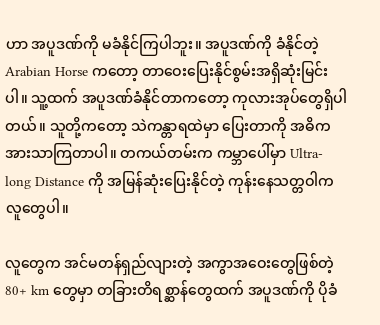ဟာ အပူဒဏ်ကို မခံနိုင်ကြပါဘူး။ အပူဒဏ်ကို ခံနိုင်တဲ့ Arabian Horse ကတော့ တာဝေးပြေးနိုင်စွမ်းအရှိဆုံးမြင်းပါ။ သူ့ထက် အပူဒဏ်ခံနိုင်တာကတော့ ကုလားအုပ်တွေရှိပါတယ်။ သူတို့ကတော့ သဲကန္တာရထဲမှာ ပြေးတာကို အဓိကအားသာကြတာပါ။ တကယ်တမ်းက ကမ္ဘာပေါ်မှာ Ultra-long Distance ကို အမြန်ဆုံးပြေးနိုင်တဲ့ ကုန်းနေသတ္တဝါက လူတွေပါ။

လူတွေက အင်မတန်ရှည်လျားတဲ့ အကွာအဝေးတွေဖြစ်တဲ့ 80+ km တွေမှာ တခြားတိရစ္ဆာန်တွေထက် အပူဒဏ်ကို ပိုခံ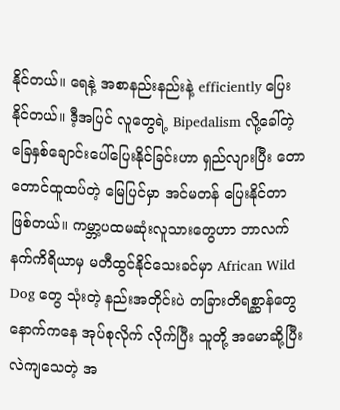နိုင်တယ်။ ရေနဲ့ အစာနည်းနည်းနဲ့ efficiently ပြေးနိုင်တယ်။ ဒီ့အပြင် လူတွေရဲ့ Bipedalism လို့ခေါ်တဲ့ ခြေနှစ်ချောင်းပေါ်ပြေးနိုင်ခြင်းဟာ ရှည်လျားပြီး တောတောင်ထူထပ်တဲ့ မြေပြင်မှာ အင်မတန် ပြေးနိုင်တာဖြစ်တယ်။ ကမ္ဘာ့ပထမဆုံးလူသားတွေဟာ ဘာလက်နက်ကိရိယာမှ မတီထွင်နိုင်သေးခင်မှာ African Wild Dog တွေ သုံးတဲ့ နည်းအတိုင်းပဲ တခြားတိရစ္ဆာန်တွေနောက်ကနေ အုပ်စုလိုက် လိုက်ပြီး သူတို့ အမောဆို့ပြီး လဲကျသေတဲ့ အ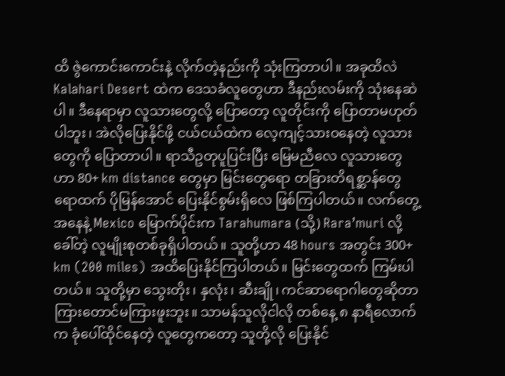ထိ ဇွဲကောင်းကောင်းနဲ့ လိုက်တဲ့နည်းကို သုံးကြတာပါ။ အခုထိလဲ Kalahari Desert ထဲက ဒေသခံလူတွေဟာ ဒီနည်းလမ်းကို သုံးနေဆဲပါ။ ဒီနေရာမှာ လူသားတွေလို့ ပြောတော့ လူတိုင်းကို ပြောတာမဟုတ်ပါဘူး၊ အဲလိုပြေးနိုင်ဖို့ ငယ်ငယ်ထဲက လေ့ကျင့်သားဝနေတဲ့ လူသားတွေကို ပြောတာပါ။ ရာသီဥတုပူပြင်းပြီး မြေမညီလေ လူသားတွေဟာ 80+ km distance တွေမှာ မြင်းတွေရော တခြားတိရစ္ဆာန်တွေရောထက် ပိုမြန်အောင် ပြေးနိုင်စွမ်းရှိလေ ဖြစ်ကြပါတယ်။ လက်တွေ့အနေနဲ့ Mexico မြောက်ပိုင်းက Tarahumara (သို့) Rara’muri လို့ခေါ်တဲ့ လူမျိုးစုတစ်ခုရှိပါတယ်။ သူတို့ဟာ 48 hours အတွင်း 300+ km (200 miles) အထိပြေးနိုင်ကြပါတယ်။ မြင်းတွေထက် ကြမ်းပါတယ်။ သူတို့မှာ သွေးတိုး၊ နှလုံး၊ ဆီးချို၊ ကင်ဆာရောဂါတွေဆိုတာ ကြားတောင်မကြားဖူးဘူး။ သာမန်သူလိုငါလို တစ်နေ့ ၈ နာရီလောက်က ခုံပေါ်ထိုင်နေတဲ့ လူတွေကတော့ သူတို့လို ပြေးနိုင်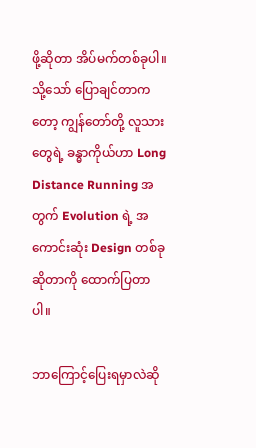ဖို့ဆိုတာ အိပ်မက်တစ်ခုပါ။ သို့သော် ပြောချင်တာကတော့ ကျွန်တော်တို့ လူသားတွေရဲ့ ခန္ဓာကိုယ်ဟာ Long Distance Running အတွက် Evolution ရဲ့ အကောင်းဆုံး Design တစ်ခုဆိုတာကို ထောက်ပြတာပါ။

ဘာကြောင့်ပြေးရမှာလဲဆို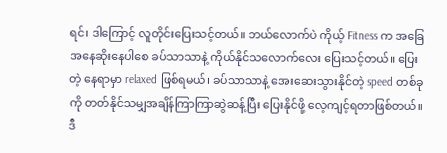ရင်၊ ဒါကြောင့် လူတိုင်းပြေးသင့်တယ်။ ဘယ်လောက်ပဲ ကိုယ့် Fitness က အခြေအနေဆိုးနေပါစေ ခပ်သာသာနဲ့ ကိုယ်နိုင်သလောက်လေး ပြေးသင့်တယ်။ ပြေးတဲ့ နေရာမှာ relaxed ဖြစ်ရမယ်၊ ခပ်သာသာနဲ့ အေးဆေးသွားနိုင်တဲ့ speed တစ်ခုကို တတ်နိုင်သမျှအချိန်ကြာကြာဆွဲဆန့်ပြီး ပြေးနိုင်ဖို့ လေ့ကျင့်ရတာဖြစ်တယ်။ ဒီ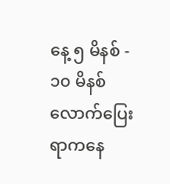နေ့ ၅ မိနစ် - ၁၀ မိနစ်လောက်ပြေးရာကနေ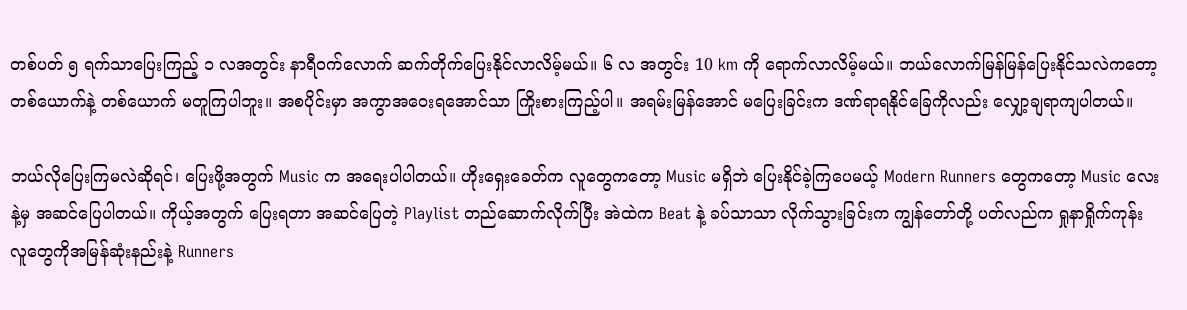တစ်ပတ် ၅ ရက်သာပြေးကြည့် ၁ လအတွင်း နာရီဝက်လောက် ဆက်တိုက်ပြေးနိုင်လာလိမ့်မယ်။ ၆ လ အတွင်း 10 km ကို ရောက်လာလိမ့်မယ်။ ဘယ်လောက်မြန်မြန်ပြေးနိုင်သလဲကတော့ တစ်ယောက်နဲ့ တစ်ယောက် မတူကြပါဘူး။ အစပိုင်းမှာ အကွာအဝေးရအောင်သာ ကြိုးစားကြည့်ပါ။ အရမ်းမြန်အောင် မပြေးခြင်းက ဒဏ်ရာရနိုင်ခြေကိုလည်း လျှော့ချရာကျပါတယ်။

ဘယ်လိုပြေးကြမလဲဆိုရင်၊ ပြေးဖို့အတွက် Music က အရေးပါပါတယ်။ ဟိုးရှေးခေတ်က လူတွေကတော့ Music မရှိဘဲ ပြေးနိုင်ခဲ့ကြပေမယ့် Modern Runners တွေကတော့ Music လေးနဲ့မှ အဆင်ပြေပါတယ်။ ကိုယ့်အတွက် ပြေးရတာ အဆင်ပြေတဲ့ Playlist တည်ဆောက်လိုက်ပြီး အဲထဲက Beat နဲ့ ခပ်သာသာ လိုက်သွားခြင်းက ကျွန်တော်တို့ ပတ်လည်က ရှုနာရှိုက်ကုန်း လူတွေကိုအမြန်ဆုံးနည်းနဲ့ Runners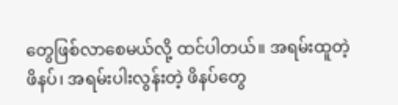တွေဖြစ်လာစေမယ်လို့ ထင်ပါတယ်။ အရမ်းထူတဲ့ ဖိနပ်၊ အရမ်းပါးလွန်းတဲ့ ဖိနပ်တွေ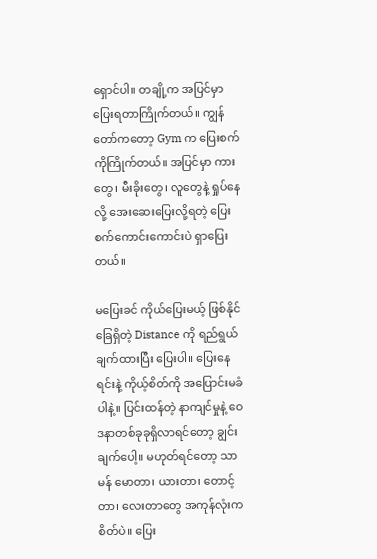ရှောင်ပါ။ တချို့က အပြင်မှာ ပြေးရတာကြိုက်တယ်။ ကျွန်တော်ကတော့ Gym က ပြေးစက်ကိုကြိုက်တယ်။ အပြင်မှာ ကားတွေ၊ မီးခိုးတွေ၊ လူတွေနဲ့ ရှုပ်နေလို့ အေးဆေးပြေးလို့ရတဲ့ ပြေးစက်ကောင်းကောင်းပဲ ရှာပြေးတယ်။

မပြေးခင် ကိုယ်ပြေးမယ့် ဖြစ်နိုင်ခြေရှိတဲ့ Distance ကို ရည်ရွယ်ချက်ထားပြီး ပြေးပါ။ ပြေးနေရင်းနဲ့ ကိုယ့်စိတ်ကို အပြောင်းမခံပါနဲ့။ ပြင်းထန်တဲ့ နာကျင်မှုနဲ့ ဝေဒနာတစ်ခုခုရှိလာရင်တော့ ချွင်းချက်ပေါ့။ မဟုတ်ရင်တော့ သာမန် မောတာ၊ ယားတာ၊ တောင့်တာ၊ လေးတာတွေ အကုန်လုံးက စိတ်ပဲ။ ပြေး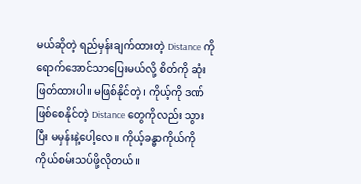မယ်ဆိုတဲ့ ရည်မှန်းချက်ထားတဲ့ Distance ကို ရောက်အောင်သာပြေးမယ်လို့ စိတ်ကို ဆုံးဖြတ်ထားပါ။ မဖြစ်နိုင်တဲ့၊ ကိုယ့်ကို ဒဏ်ဖြစ်စေနိုင်တဲ့ Distance တွေကိုလည်း သွားပြီး မမှန်းနဲ့ပေါ့လေ။ ကိုယ့်ခန္ဓာကိုယ်ကို ကိုယ်စမ်းသပ်ဖို့လိုတယ်။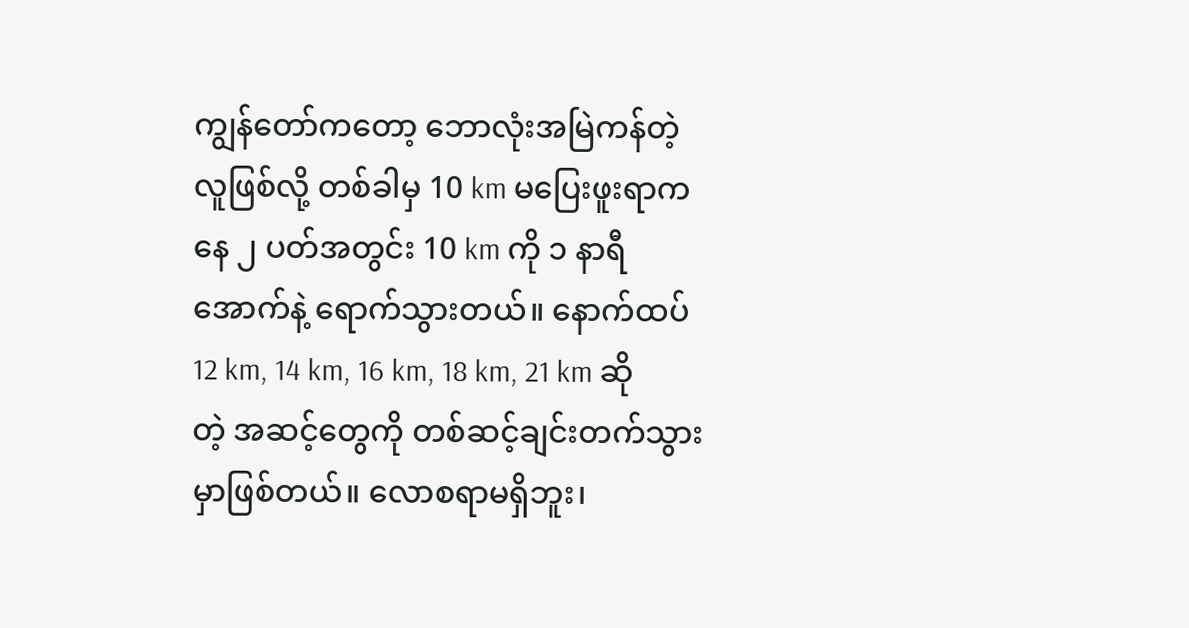ကျွန်တော်ကတော့ ဘောလုံးအမြဲကန်တဲ့လူဖြစ်လို့ တစ်ခါမှ 10 km မပြေးဖူးရာကနေ ၂ ပတ်အတွင်း 10 km ကို ၁ နာရီအောက်နဲ့ ရောက်သွားတယ်။ နောက်ထပ် 12 km, 14 km, 16 km, 18 km, 21 km ဆိုတဲ့ အဆင့်တွေကို တစ်ဆင့်ချင်းတက်သွားမှာဖြစ်တယ်။ လောစရာမရှိဘူး၊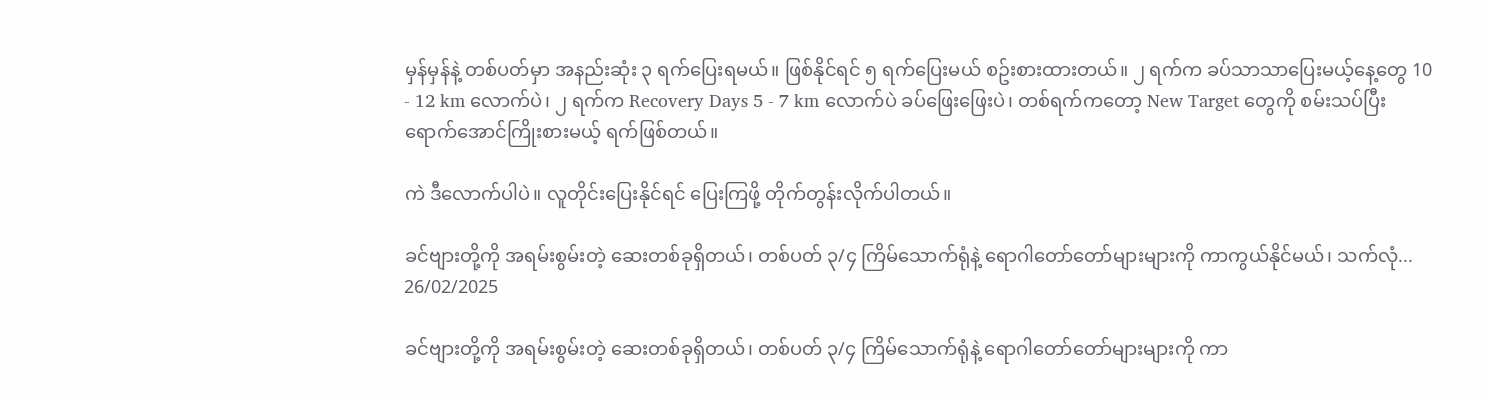မှန်မှန်နဲ့ တစ်ပတ်မှာ အနည်းဆုံး ၃ ရက်ပြေးရမယ်။ ဖြစ်နိုင်ရင် ၅ ရက်ပြေးမယ် စဥ်းစားထားတယ်။ ၂ ရက်က ခပ်သာသာပြေးမယ့်နေ့တွေ 10 - 12 km လောက်ပဲ၊ ၂ ရက်က Recovery Days 5 - 7 km လောက်ပဲ ခပ်ဖြေးဖြေးပဲ၊ တစ်ရက်ကတော့ New Target တွေကို စမ်းသပ်ပြီး ရောက်အောင်ကြိုးစားမယ့် ရက်ဖြစ်တယ်။

ကဲ ဒီလောက်ပါပဲ။ လူတိုင်းပြေးနိုင်ရင် ပြေးကြဖို့ တိုက်တွန်းလိုက်ပါတယ်။

ခင်ဗျားတို့ကို အရမ်းစွမ်းတဲ့ ဆေးတစ်ခုရှိတယ်၊ တစ်ပတ် ၃/၄ ကြိမ်သောက်ရုံနဲ့ ရောဂါတော်တော်များများကို ကာကွယ်နိုင်မယ်၊ သက်လုံ...
26/02/2025

ခင်ဗျားတို့ကို အရမ်းစွမ်းတဲ့ ဆေးတစ်ခုရှိတယ်၊ တစ်ပတ် ၃/၄ ကြိမ်သောက်ရုံနဲ့ ရောဂါတော်တော်များများကို ကာ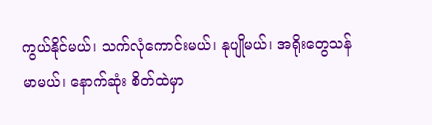ကွယ်နိုင်မယ်၊ သက်လုံကောင်းမယ်၊ နုပျိုမယ်၊ အရိုးတွေသန်မာမယ်၊ နောက်ဆုံး စိတ်ထဲမှာ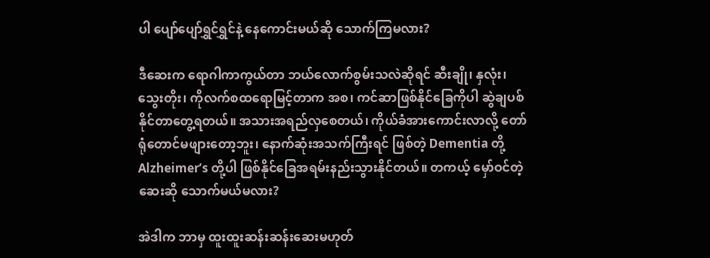ပါ ပျော်ပျော်ရွှင်ရွှင်နဲ့ နေကောင်းမယ်ဆို သောက်ကြမလား?

ဒီဆေးက ရောဂါကာကွယ်တာ ဘယ်လောက်စွမ်းသလဲဆိုရင် ဆီးချို၊ နှလုံး၊ သွေးတိုး၊ ကိုလက်စထရောမြင့်တာက အစ၊ ကင်ဆာဖြစ်နိုင်ခြေကိုပါ ဆွဲချပစ်နိုင်တာတွေ့ရတယ်။ အသားအရည်လှစေတယ်၊ ကိုယ်ခံအားကောင်းလာလို့ တော်ရုံတောင်မဖျားတော့ဘူး၊ နောက်ဆုံးအသက်ကြီးရင် ဖြစ်တဲ့ Dementia တို့ Alzheimer’s တို့ပါ ဖြစ်နိုင်ခြေအရမ်းနည်းသွားနိုင်တယ်။ တကယ့် မှော်ဝင်တဲ့ ဆေးဆို သောက်မယ်မလား?

အဲဒါက ဘာမှ ထူးထူးဆန်းဆန်းဆေးမဟုတ်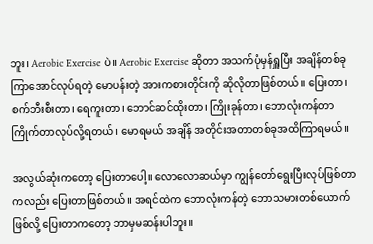ဘူး၊ Aerobic Exercise ပဲ။ Aerobic Exercise ဆိုတာ အသက်ပုံမှန်ရှူပြီး အချိန်တစ်ခုကြာအောင်လုပ်ရတဲ့ မောပန်းတဲ့ အားကစားတိုင်းကို ဆိုလိုတာဖြစ်တယ်။ ပြေးတာ၊ စက်ဘီးစီးတာ၊ ရေကူးတာ၊ ဘောင်ဆင်ထိုးတာ၊ ကြိုးခုန်တာ၊ ဘောလုံးကန်တာ ကြိုက်တာလုပ်လို့ရတယ်၊ မောရမယ် အချိန် အတိုင်းအတာတစ်ခုအထိကြာရမယ်။

အလွယ်ဆုံးကတော့ ပြေးတာပေါ့။ လောလောဆယ်မှာ ကျွန်တော်ရွေးပြီးလုပ်ဖြစ်တာကလည်း ပြေးတာဖြစ်တယ်။ အရင်ထဲက ဘောလုံးကန်တဲ့ ဘောသမားတစ်ယောက်ဖြစ်လို့ ပြေးတာကတော့ ဘာမှမဆန်းပါဘူး။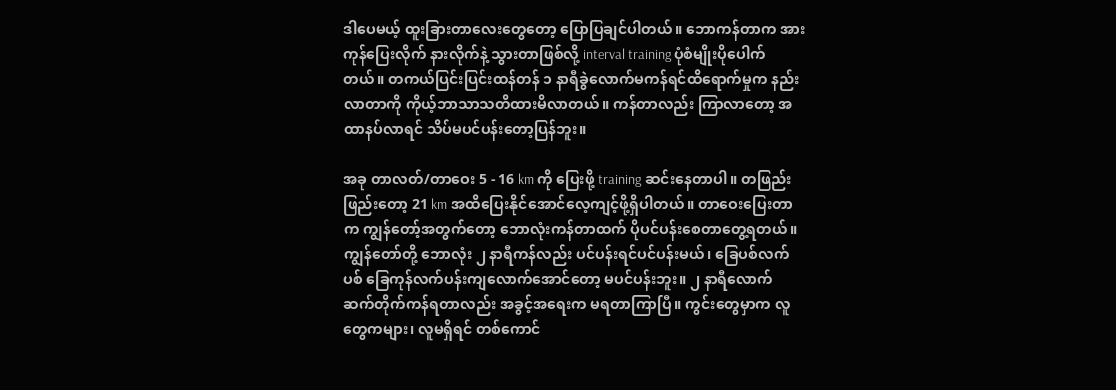ဒါပေမယ့် ထူးခြားတာလေးတွေတော့ ပြောပြချင်ပါတယ်။ ဘောကန်တာက အားကုန်ပြေးလိုက် နားလိုက်နဲ့ သွားတာဖြစ်လို့ interval training ပုံစံမျိုးပိုပေါက်တယ်။ တကယ်ပြင်းပြင်းထန်တန် ၁ နာရီခွဲလောက်မကန်ရင်ထိရောက်မှုက နည်းလာတာကို ကိုယ့်ဘာသာသတိထားမိလာတယ်။ ကန်တာလည်း ကြာလာတော့ အထာနပ်လာရင် သိပ်မပင်ပန်းတော့ပြန်ဘူး။

အခု တာလတ်/တာဝေး 5 - 16 km ကို ပြေးဖို့ training ဆင်းနေတာပါ။ တဖြည်းဖြည်းတော့ 21 km အထိပြေးနိုင်အောင်လေ့ကျင့်ဖို့ရှိပါတယ်။ တာဝေးပြေးတာက ကျွန်တော့်အတွက်တော့ ဘောလုံးကန်တာထက် ပိုပင်ပန်းစေတာတွေ့ရတယ်။ ကျွန်တော်တို့ ဘောလုံး ၂ နာရီကန်လည်း ပင်ပန်းရင်ပင်ပန်းမယ်၊ ခြေပစ်လက်ပစ် ခြေကုန်လက်ပန်းကျလောက်အောင်တော့ မပင်ပန်းဘူး။ ၂ နာရီလောက် ဆက်တိုက်ကန်ရတာလည်း အခွင့်အရေးက မရတာကြာပြီ။ ကွင်းတွေမှာက လူတွေကများ၊ လူမရှိရင် တစ်ကောင်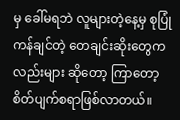မှ ခေါ်မရဘဲ လူများတဲ့နေ့မှ စုပြုံကန်ချင်တဲ့ တေချင်းဆိုးတွေကလည်းများ ဆိုတော့ ကြာတော့ စိတ်ပျက်စရာဖြစ်လာတယ်။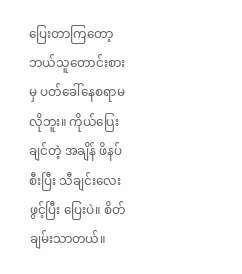ပြေးတာကြတော့ ဘယ်သူတောင်းစားမှ ပတ်ခေါ်နေစရာမလိုဘူး။ ကိုယ်ပြေးချင်တဲ့ အချိန် ဖိနပ်စီးပြီး သီချင်းလေးဖွင့်ပြီး ပြေးပဲ။ စိတ်ချမ်းသာတယ်။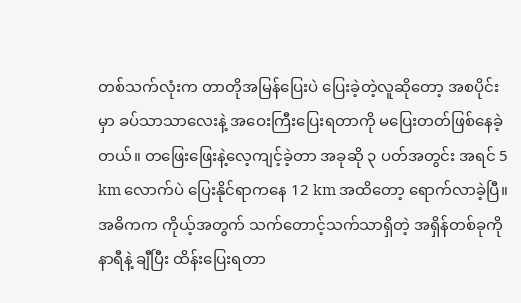တစ်သက်လုံးက တာတိုအမြန်ပြေးပဲ ပြေးခဲ့တဲ့လူဆိုတော့ အစပိုင်းမှာ ခပ်သာသာလေးနဲ့ အဝေးကြီးပြေးရတာကို မပြေးတတ်ဖြစ်နေခဲ့တယ်။ တဖြေးဖြေးနဲ့လေ့ကျင့်ခဲ့တာ အခုဆို ၃ ပတ်အတွင်း အရင် 5 km လောက်ပဲ ပြေးနိုင်ရာကနေ 12 km အထိတော့ ရောက်လာခဲ့ပြီ။ အဓိကက ကိုယ့်အတွက် သက်တောင့်သက်သာရှိတဲ့ အရှိန်တစ်ခုကို နာရီနဲ့ ချီပြီး ထိန်းပြေးရတာ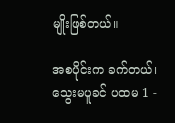မျိုးဖြစ်တယ်။

အစပိုင်းက ခက်တယ်၊ သွေးမပူခင် ပထမ 1 -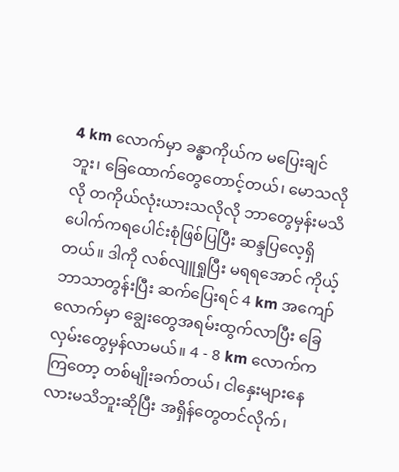4 km လောက်မှာ ခန္ဓာကိုယ်က မပြေးချင်ဘူး၊ ခြေထောက်တွေတောင့်တယ်၊ မောသလိုလို တကိုယ်လုံးယားသလိုလို ဘာတွေမှန်းမသိပေါက်ကရပေါင်းစုံဖြစ်ပြပြီး ဆန္ဒပြလေ့ရှိတယ်။ ဒါကို လစ်လျူရှုပြီး မရရအောင် ကိုယ့်ဘာသာတွန်းပြီး ဆက်ပြေးရင် 4 km အကျော်လောက်မှာ ချွေးတွေအရမ်းထွက်လာပြီး ခြေလှမ်းတွေမှန်လာမယ်။ 4 - 8 km လောက်ကကြတော့ တစ်မျိုးခက်တယ်၊ ငါနှေးများနေလားမသိဘူးဆိုပြီး အရှိန်တွေတင်လိုက်၊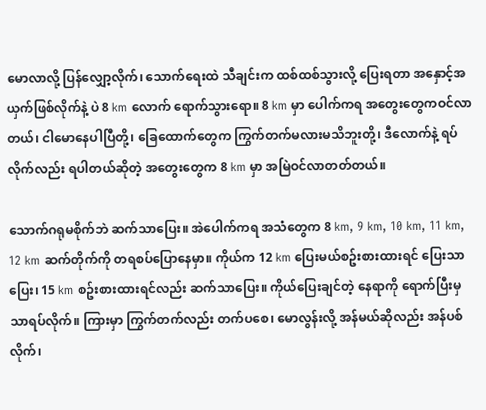မောလာလို့ ပြန်လျှော့လိုက်၊ သောက်ရေးထဲ သီချင်းက ထစ်ထစ်သွားလို့ ပြေးရတာ အနှောင့်အယှက်ဖြစ်လိုက်နဲ့ ပဲ 8 km လောက် ရောက်သွားရော။ 8 km မှာ ပေါက်ကရ အတွေးတွေကဝင်လာတယ်၊ ငါမောနေပါပြီတို့၊ ခြေထောက်တွေက ကြွက်တက်မလားမသိဘူးတို့၊ ဒီလောက်နဲ့ ရပ်လိုက်လည်း ရပါတယ်ဆိုတဲ့ အတွေးတွေက 8 km မှာ အမြဲဝင်လာတတ်တယ်။

သောက်ဂရုမစိုက်ဘဲ ဆက်သာပြေး။ အဲပေါက်ကရ အသံတွေက 8 km, 9 km, 10 km, 11 km, 12 km ဆက်တိုက်ကို တရစပ်ပြောနေမှာ။ ကိုယ်က 12 km ပြေးမယ်စဥ်းစားထားရင် ပြေးသာပြေး၊ 15 km စဥ်းစားထားရင်လည်း ဆက်သာပြေး။ ကိုယ်ပြေးချင်တဲ့ နေရာကို ရောက်ပြီးမှသာရပ်လိုက်။ ကြားမှာ ကြွက်တက်လည်း တက်ပစေ၊ မောလွန်းလို့ အန်မယ်ဆိုလည်း အန်ပစ်လိုက်၊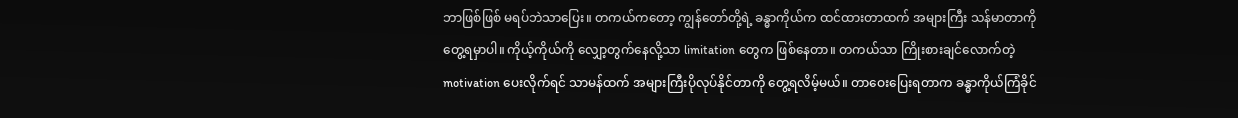ဘာဖြစ်ဖြစ် မရပ်ဘဲသာပြေး။ တကယ်ကတော့ ကျွန်တော်တို့ရဲ့ ခန္ဓာကိုယ်က ထင်ထားတာထက် အများကြီး သန်မာတာကို တွေ့ရမှာပါ။ ကိုယ့်ကိုယ်ကို လျှော့တွက်နေလို့သာ limitation တွေက ဖြစ်နေတာ။ တကယ်သာ ကြိုးစားချင်လောက်တဲ့ motivation ပေးလိုက်ရင် သာမန်ထက် အများကြီးပိုလုပ်နိုင်တာကို တွေ့ရလိမ့်မယ်။ တာဝေးပြေးရတာက ခန္ဓာကိုယ်ကြံခိုင်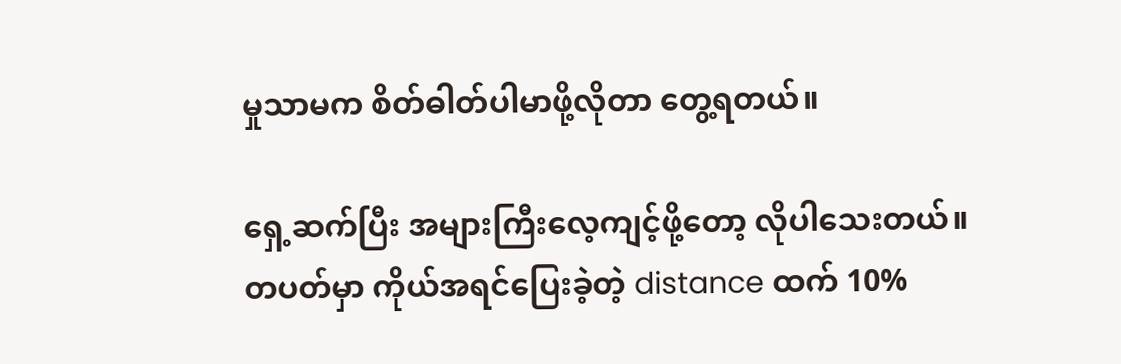မှုသာမက စိတ်ဓါတ်ပါမာဖို့လိုတာ တွေ့ရတယ်။

ရှေ့ဆက်ပြီး အများကြီးလေ့ကျင့်ဖို့တော့ လိုပါသေးတယ်။ တပတ်မှာ ကိုယ်အရင်ပြေးခဲ့တဲ့ distance ထက် 10%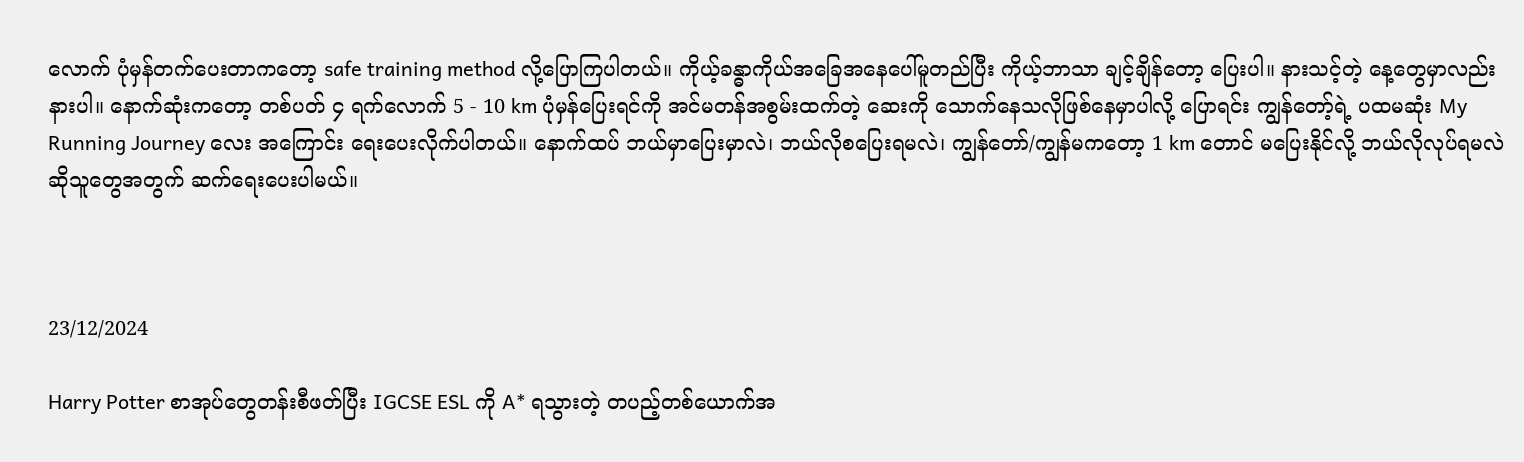လောက် ပုံမှန်တက်ပေးတာကတော့ safe training method လို့ပြောကြပါတယ်။ ကိုယ့်ခန္ဓာကိုယ်အခြေအနေပေါ်မူတည်ပြီး ကိုယ့်ဘာသာ ချင့်ချိန်တော့ ပြေးပါ။ နားသင့်တဲ့ နေ့တွေမှာလည်း နားပါ။ နောက်ဆုံးကတော့ တစ်ပတ် ၄ ရက်လောက် 5 - 10 km ပုံမှန်ပြေးရင်ကို အင်မတန်အစွမ်းထက်တဲ့ ဆေးကို သောက်နေသလိုဖြစ်နေမှာပါလို့ ပြောရင်း ကျွန်တော့်ရဲ့ ပထမဆုံး My Running Journey လေး အကြောင်း ရေးပေးလိုက်ပါတယ်။ နောက်ထပ် ဘယ်မှာပြေးမှာလဲ၊ ဘယ်လိုစပြေးရမလဲ၊ ကျွန်တော်/ကျွန်မကတော့ 1 km တောင် မပြေးနိုင်လို့ ဘယ်လိုလုပ်ရမလဲ ဆိုသူတွေအတွက် ဆက်ရေးပေးပါမယ်။



23/12/2024

Harry Potter စာအုပ်တွေတန်းစီဖတ်ပြီး IGCSE ESL ကို A* ရသွားတဲ့ တပည့်တစ်ယောက်အ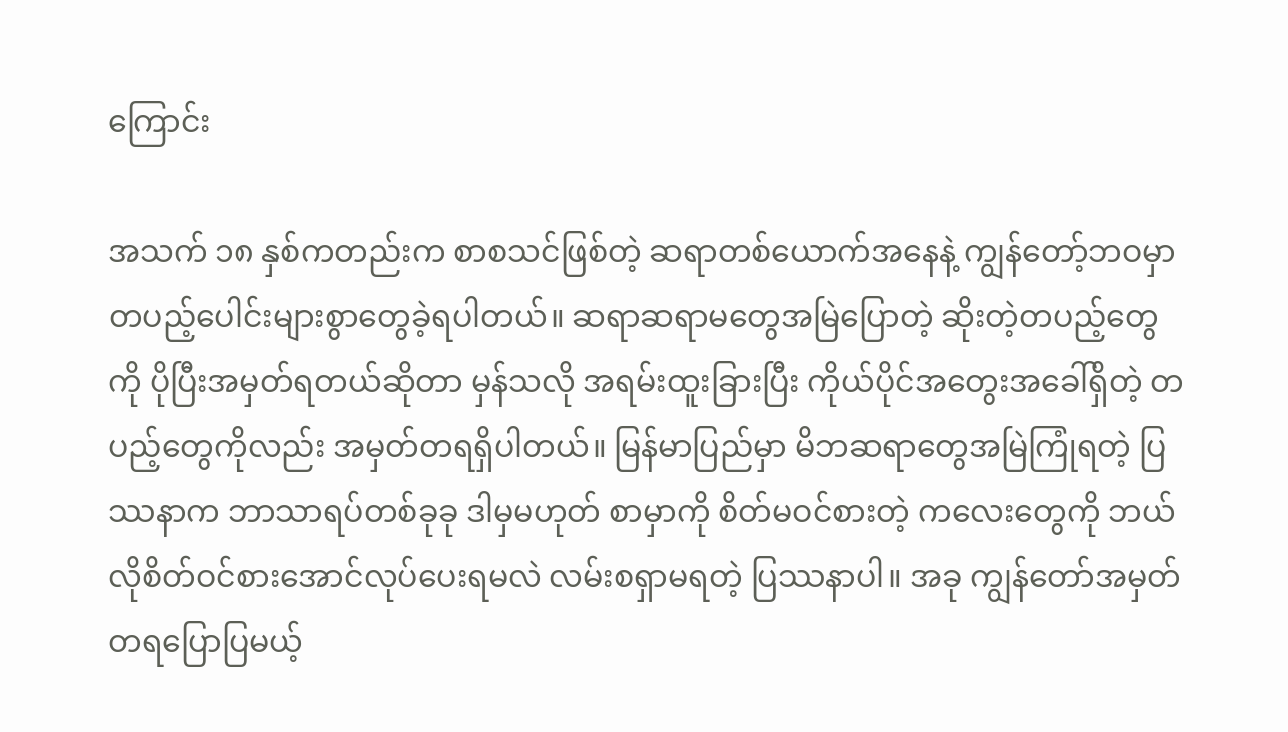ကြောင်း

အသက် ၁၈ နှစ်ကတည်းက စာစသင်ဖြစ်တဲ့ ဆရာတစ်ယောက်အနေနဲ့ ကျွန်တော့်ဘဝမှာ တပည့်ပေါင်းများစွာတွေခဲ့ရပါတယ်။ ဆရာဆရာမတွေအမြဲပြောတဲ့ ဆိုးတဲ့တပည့်တွေကို ပိုပြီးအမှတ်ရတယ်ဆိုတာ မှန်သလို အရမ်းထူးခြားပြီး ကိုယ်ပိုင်အတွေးအခေါ်ရှိတဲ့ တပည့်တွေကိုလည်း အမှတ်တရရှိပါတယ်။ မြန်မာပြည်မှာ မိဘဆရာတွေအမြဲကြုံရတဲ့ ပြဿနာက ဘာသာရပ်တစ်ခုခု ဒါမှမဟုတ် စာမှာကို စိတ်မဝင်စားတဲ့ ကလေးတွေကို ဘယ်လိုစိတ်ဝင်စားအောင်လုပ်ပေးရမလဲ လမ်းစရှာမရတဲ့ ပြဿနာပါ။ အခု ကျွန်တော်အမှတ်တရပြောပြမယ့်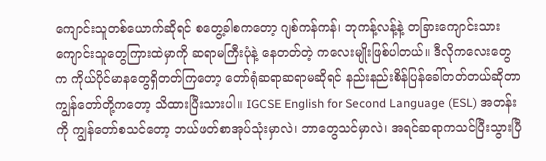ကျောင်းသူတစ်ယောက်ဆိုရင် စတွေ့ခါစကတော့ ဂျစ်ကန်ကန်၊ ဘုကန့်လန့်နဲ့ တခြားကျောင်းသားကျောင်းသူတွေကြားထဲမှာကို ဆရာမကြီးပုံနဲ့ နေတတ်တဲ့ ကလေးမျိုးဖြစ်ပါတယ်။ ဒီလိုကလေးတွေက ကိုယ်ပိုင်မာနတွေရှိတတ်ကြတော့ တော်ရုံဆရာဆရာမဆိုရင် နည်းနည်းစိန်ပြန်ခေါ်တတ်တယ်ဆိုတာ ကျွန်တော်တို့ကတော့ သိထားပြီးသားပါ။ IGCSE English for Second Language (ESL) အတန်းကို ကျွန်တော်စသင်တော့ ဘယ်ဖတ်စာအုပ်သုံးမှာလဲ၊ ဘာတွေသင်မှာလဲ၊ အရင်ဆရာကသင်ပြီးသွားပြီ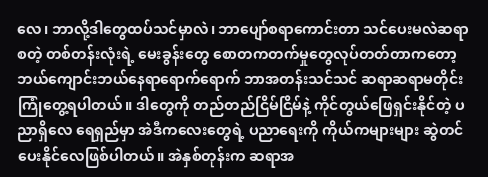လေ၊ ဘာလို့ဒါတွေထပ်သင်မှာလဲ၊ ဘာပျော်စရာကောင်းတာ သင်ပေးမလဲဆရာ စတဲ့ တစ်တန်းလုံးရဲ့ မေးခွန်းတွေ စောတကတက်မှုတွေလုပ်တတ်တာကတော့ ဘယ်ကျောင်းဘယ်နေရာရောက်ရောက် ဘာအတန်းသင်သင် ဆရာဆရာမတိုင်းကြုံတွေ့ရပါတယ်။ ဒါတွေကို တည်တည်ငြိမ်ငြိမ်နဲ့ ကိုင်တွယ်ဖြေရှင်းနိုင်တဲ့ ပညာရှိလေ ရေရှည်မှာ အဲဒီကလေးတွေရဲ့ ပညာရေးကို ကိုယ်ကများများ ဆွဲတင်ပေးနိုင်လေဖြစ်ပါတယ်။ အဲနှစ်တုန်းက ဆရာအ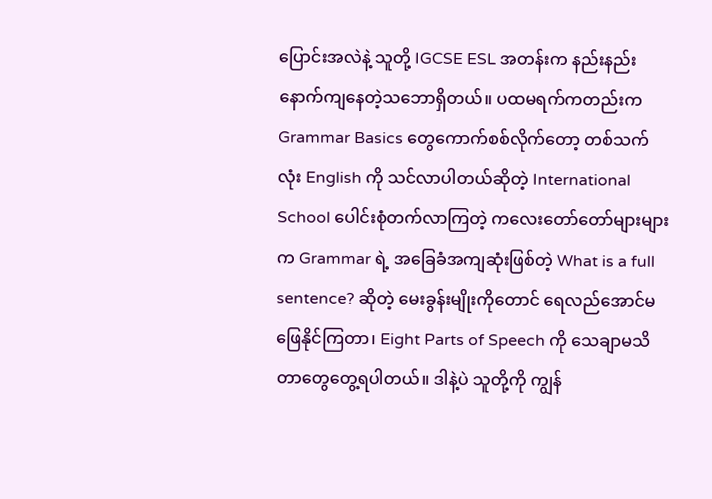ပြောင်းအလဲနဲ့ သူတို့ IGCSE ESL အတန်းက နည်းနည်းနောက်ကျနေတဲ့သဘောရှိတယ်။ ပထမရက်ကတည်းက Grammar Basics တွေကောက်စစ်လိုက်တော့ တစ်သက်လုံး English ကို သင်လာပါတယ်ဆိုတဲ့ International School ပေါင်းစုံတက်လာကြတဲ့ ကလေးတော်တော်များများက Grammar ရဲ့ အခြေခံအကျဆုံးဖြစ်တဲ့ What is a full sentence? ဆိုတဲ့ မေးခွန်းမျိုးကိုတောင် ရေလည်အောင်မဖြေနိုင်ကြတာ၊ Eight Parts of Speech ကို သေချာမသိတာတွေတွေ့ရပါတယ်။ ဒါနဲ့ပဲ သူတို့ကို ကျွန်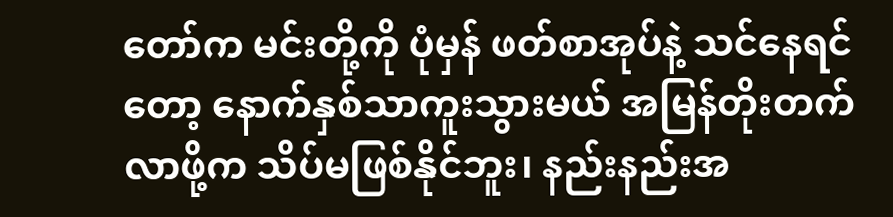တော်က မင်းတို့ကို ပုံမှန် ဖတ်စာအုပ်နဲ့ သင်နေရင်တော့ နောက်နှစ်သာကူးသွားမယ် အမြန်တိုးတက်လာဖို့က သိပ်မဖြစ်နိုင်ဘူး၊ နည်းနည်းအ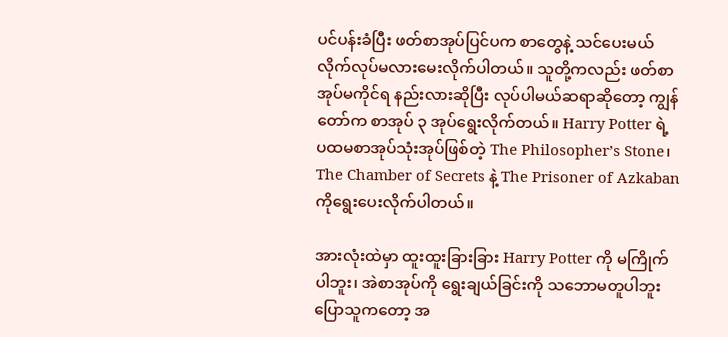ပင်ပန်းခံပြီး ဖတ်စာအုပ်ပြင်ပက စာတွေနဲ့ သင်ပေးမယ် လိုက်လုပ်မလားမေးလိုက်ပါတယ်။ သူတို့ကလည်း ဖတ်စာအုပ်မကိုင်ရ နည်းလားဆိုပြီး လုပ်ပါမယ်ဆရာဆိုတော့ ကျွန်တော်က စာအုပ် ၃ အုပ်ရွေးလိုက်တယ်။ Harry Potter ရဲ့ ပထမစာအုပ်သုံးအုပ်ဖြစ်တဲ့ The Philosopher’s Stone၊ The Chamber of Secrets နဲ့ The Prisoner of Azkaban ကိုရွေးပေးလိုက်ပါတယ်။

အားလုံးထဲမှာ ထူးထူးခြားခြား Harry Potter ကို မကြိုက်ပါဘူး၊ အဲစာအုပ်ကို ရွေးချယ်ခြင်းကို သဘောမတူပါဘူး ပြောသူကတော့ အ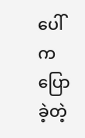ပေါ်ကပြောခဲ့တဲ့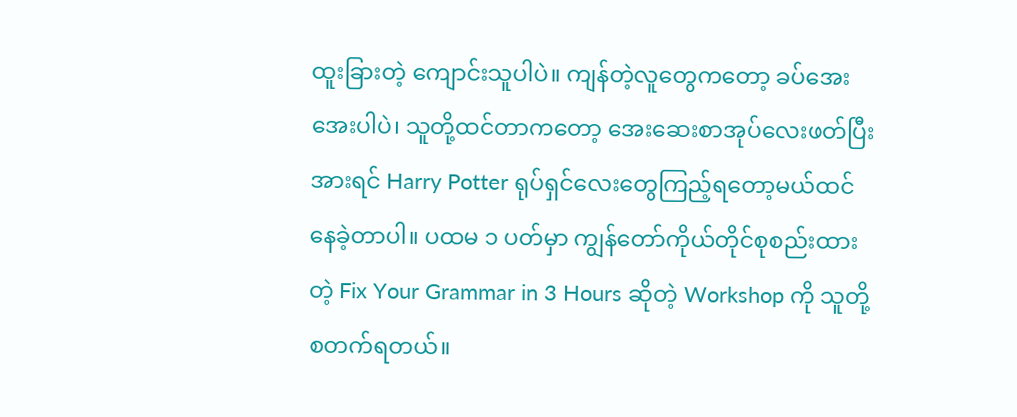ထူးခြားတဲ့ ကျောင်းသူပါပဲ။ ကျန်တဲ့လူတွေကတော့ ခပ်အေးအေးပါပဲ၊ သူတို့ထင်တာကတော့ အေးဆေးစာအုပ်လေးဖတ်ပြီး အားရင် Harry Potter ရုပ်ရှင်လေးတွေကြည့်ရတော့မယ်ထင်နေခဲ့တာပါ။ ပထမ ၁ ပတ်မှာ ကျွန်တော်ကိုယ်တိုင်စုစည်းထားတဲ့ Fix Your Grammar in 3 Hours ဆိုတဲ့ Workshop ကို သူတို့စတက်ရတယ်။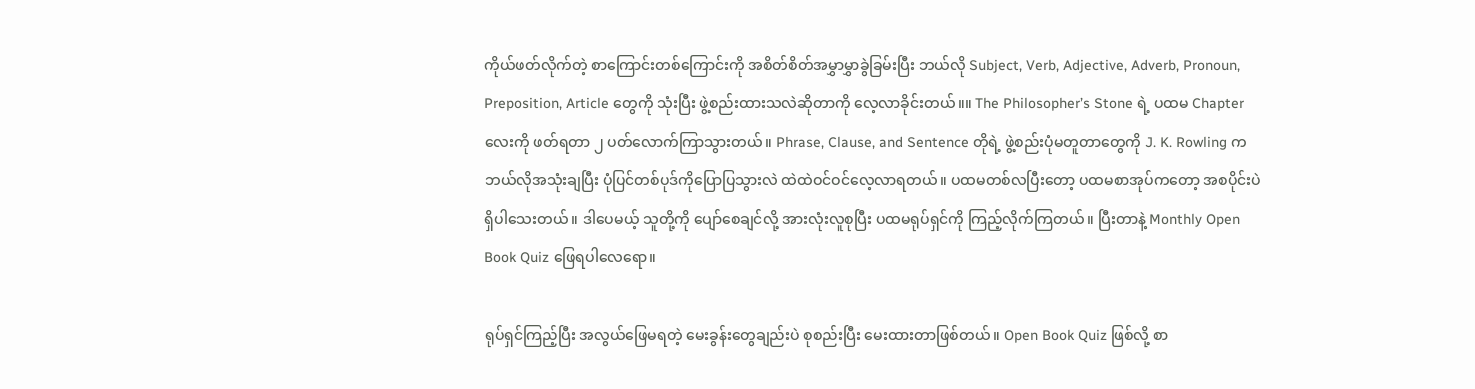ကိုယ်ဖတ်လိုက်တဲ့ စာကြောင်းတစ်ကြောင်းကို အစိတ်စိတ်အမွှာမွှာခွဲခြမ်းပြီး ဘယ်လို Subject, Verb, Adjective, Adverb, Pronoun, Preposition, Article တွေကို သုံးပြီး ဖွဲ့စည်းထားသလဲဆိုတာကို လေ့လာခိုင်းတယ်။။ The Philosopher’s Stone ရဲ့ ပထမ Chapter လေးကို ဖတ်ရတာ ၂ ပတ်လောက်ကြာသွားတယ်။ Phrase, Clause, and Sentence တိုရဲ့ ဖွဲ့စည်းပုံမတူတာတွေကို J. K. Rowling က ဘယ်လိုအသုံးချပြီး ပုံပြင်တစ်ပုဒ်ကိုပြောပြသွားလဲ ထဲထဲဝင်ဝင်လေ့လာရတယ်။ ပထမတစ်လပြီးတော့ ပထမစာအုပ်ကတော့ အစပိုင်းပဲ ရှိပါသေးတယ်။ ဒါပေမယ့် သူတို့ကို ပျော်စေချင်လို့ အားလုံးလူစုပြီး ပထမရုပ်ရှင်ကို ကြည့်လိုက်ကြတယ်။ ပြီးတာနဲ့ Monthly Open Book Quiz ဖြေရပါလေရော။

ရုပ်ရှင်ကြည့်ပြီး အလွယ်ဖြေမရတဲ့ မေးခွန်းတွေချည်းပဲ စုစည်းပြီး မေးထားတာဖြစ်တယ်။ Open Book Quiz ဖြစ်လို့ စာ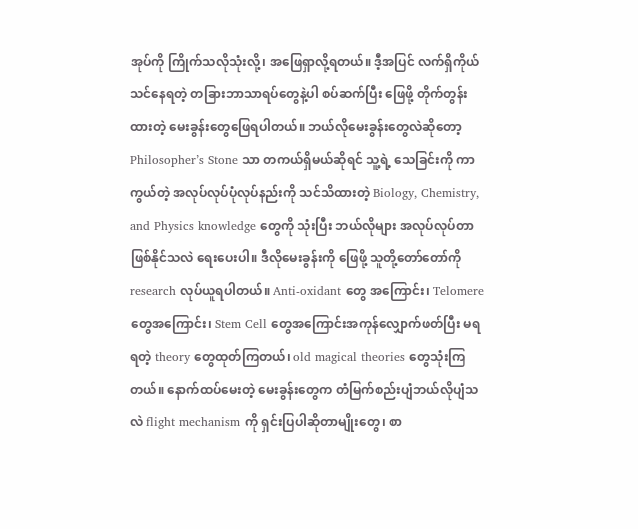အုပ်ကို ကြိုက်သလိုသုံးလို့၊ အဖြေရှာလို့ရတယ်။ ဒီ့အပြင် လက်ရှိကိုယ်သင်နေရတဲ့ တခြားဘာသာရပ်တွေနဲ့ပါ စပ်ဆက်ပြီး ဖြေဖို့ တိုက်တွန်းထားတဲ့ မေးခွန်းတွေဖြေရပါတယ်။ ဘယ်လိုမေးခွန်းတွေလဲဆိုတော့ Philosopher’s Stone သာ တကယ်ရှိမယ်ဆိုရင် သူ့ရဲ့ သေခြင်းကို ကာကွယ်တဲ့ အလုပ်လုပ်ပုံလုပ်နည်းကို သင်သိထားတဲ့ Biology, Chemistry, and Physics knowledge တွေကို သုံးပြီး ဘယ်လိုများ အလုပ်လုပ်တာဖြစ်နိုင်သလဲ ရေးပေးပါ။ ဒီလိုမေးခွန်းကို ဖြေဖို့ သူတို့တော်တော်ကို research လုပ်ယူရပါတယ်။ Anti-oxidant တွေ အကြောင်း၊ Telomere တွေအကြောင်း၊ Stem Cell တွေအကြောင်းအကုန်လျှောက်ဖတ်ပြီး မရရတဲ့ theory တွေထုတ်ကြတယ်၊ old magical theories တွေသုံးကြတယ်။ နောက်ထပ်မေးတဲ့ မေးခွန်းတွေက တံမြက်စည်းပျံဘယ်လိုပျံသလဲ flight mechanism ကို ရှင်းပြပါဆိုတာမျိုးတွေ၊ စာ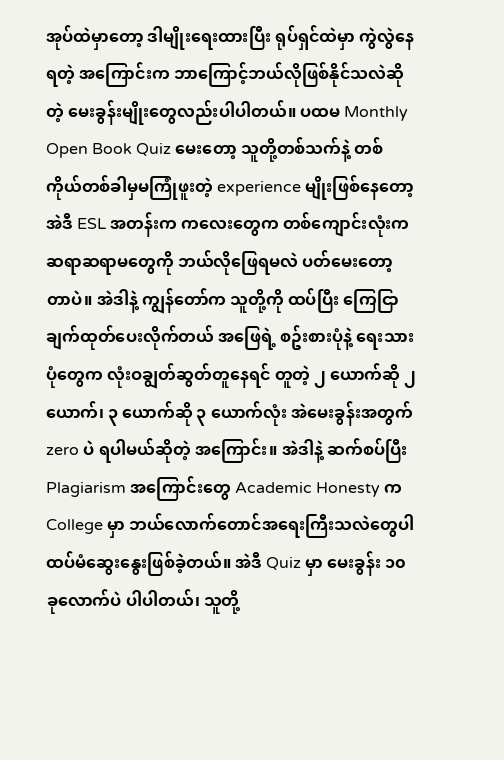အုပ်ထဲမှာတော့ ဒါမျိုးရေးထားပြီး ရုပ်ရှင်ထဲမှာ ကွဲလွဲနေရတဲ့ အကြောင်းက ဘာကြောင့်ဘယ်လိုဖြစ်နိုင်သလဲဆိုတဲ့ မေးခွန်းမျိုးတွေလည်းပါပါတယ်။ ပထမ Monthly Open Book Quiz မေးတော့ သူတို့တစ်သက်နဲ့ တစ်ကိုယ်တစ်ခါမှမကြုံဖူးတဲ့ experience မျိုးဖြစ်နေတော့ အဲဒီ ESL အတန်းက ကလေးတွေက တစ်ကျောင်းလုံးက ဆရာဆရာမတွေကို ဘယ်လိုဖြေရမလဲ ပတ်မေးတော့တာပဲ။ အဲဒါနဲ့ ကျွန်တော်က သူတို့ကို ထပ်ပြီး ကြေငြာချက်ထုတ်ပေးလိုက်တယ် အဖြေရဲ့ စဥ်းစားပုံနဲ့ ရေးသားပုံတွေက လုံးဝချွတ်ဆွတ်တူနေရင် တူတဲ့ ၂ ယောက်ဆို ၂ ယောက်၊ ၃ ယောက်ဆို ၃ ယောက်လုံး အဲမေးခွန်းအတွက် zero ပဲ ရပါမယ်ဆိုတဲ့ အကြောင်း။ အဲဒါနဲ့ ဆက်စပ်ပြီး Plagiarism အကြောင်းတွေ Academic Honesty က College မှာ ဘယ်လောက်တောင်အရေးကြီးသလဲတွေပါ ထပ်မံဆွေးနွေးဖြစ်ခဲ့တယ်။ အဲဒီ Quiz မှာ မေးခွန်း ၁၀ ခုလောက်ပဲ ပါပါတယ်၊ သူတို့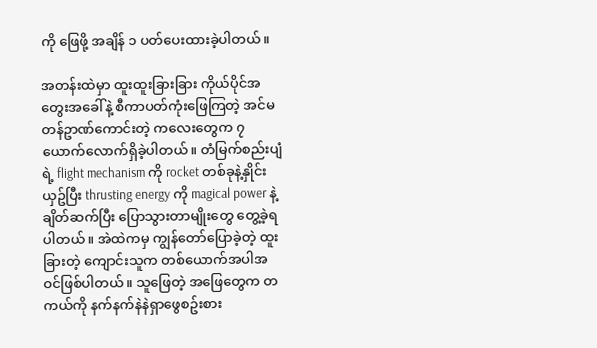ကို ဖြေဖို့ အချိန် ၁ ပတ်ပေးထားခဲ့ပါတယ်။

အတန်းထဲမှာ ထူးထူးခြားခြား ကိုယ်ပိုင်အတွေးအခေါ်နဲ့ စီကာပတ်ကုံးဖြေကြတဲ့ အင်မတန်ဥာဏ်ကောင်းတဲ့ ကလေးတွေက ၇ ယောက်လောက်ရှိခဲ့ပါတယ်။ တံမြက်စည်းပျံရဲ့ flight mechanism ကို rocket တစ်ခုနဲ့နှိုင်းယှဥ်ပြီး thrusting energy ကို magical power နဲ့ ချိတ်ဆက်ပြီး ပြောသွားတာမျိုးတွေ တွေ့ခဲ့ရပါတယ်။ အဲထဲကမှ ကျွန်တော်ပြောခဲ့တဲ့ ထူးခြားတဲ့ ကျောင်းသူက တစ်ယောက်အပါအဝင်ဖြစ်ပါတယ်။ သူဖြေတဲ့ အဖြေတွေက တကယ်ကို နက်နက်နဲနဲရှာဖွေစဥ်းစား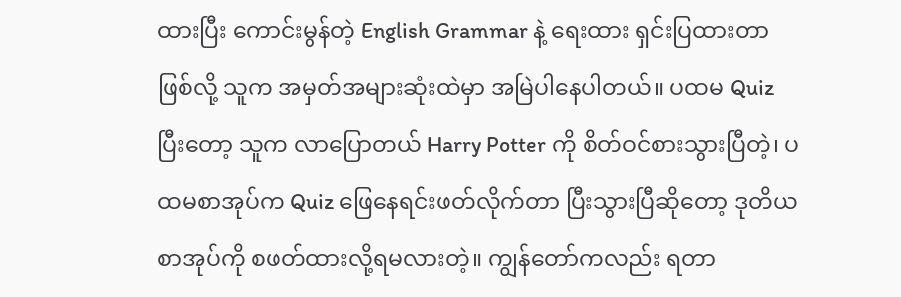ထားပြီး ကောင်းမွန်တဲ့ English Grammar နဲ့ ရေးထား ရှင်းပြထားတာဖြစ်လို့ သူက အမှတ်အများဆုံးထဲမှာ အမြဲပါနေပါတယ်။ ပထမ Quiz ပြီးတော့ သူက လာပြောတယ် Harry Potter ကို စိတ်ဝင်စားသွားပြီတဲ့၊ ပထမစာအုပ်က Quiz ဖြေနေရင်းဖတ်လိုက်တာ ပြီးသွားပြီဆိုတော့ ဒုတိယစာအုပ်ကို စဖတ်ထားလို့ရမလားတဲ့။ ကျွန်တော်ကလည်း ရတာ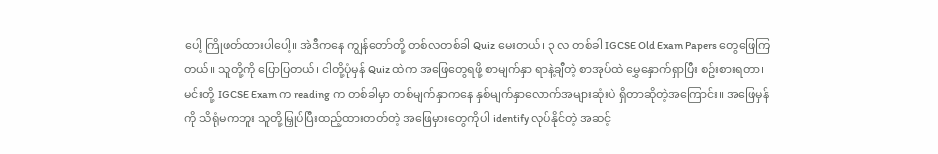ပေါ့ ကြိုဖတ်ထားပါပေါ့။ အဲဒီကနေ ကျွန်တော်တို့ တစ်လတစ်ခါ Quiz မေးတယ်၊ ၃ လ တစ်ခါ IGCSE Old Exam Papers တွေဖြေကြတယ်။ သူတို့ကို ပြောပြတယ်၊ ငါတို့ပုံမှန် Quiz ထဲက အဖြေတွေရဖို့ စာမျက်နှာ ရာနဲ့ချီတဲ့ စာအုပ်ထဲ မွှေနှောက်ရှာပြီး စဥ်းစားရတာ၊ မင်းတို့ IGCSE Exam က reading က တစ်ခါမှာ တစ်မျက်နှာကနေ နှစ်မျက်နှာလောက်အများဆုံးပဲ ရှိတာဆိုတဲ့အကြောင်း။ အဖြေမှန်ကို သိရုံမကဘူး သူတို့မြှုပ်ပြီးထည့်ထားတတ်တဲ့ အဖြေမှားတွေကိုပါ identify လုပ်နိုင်တဲ့ အဆင့်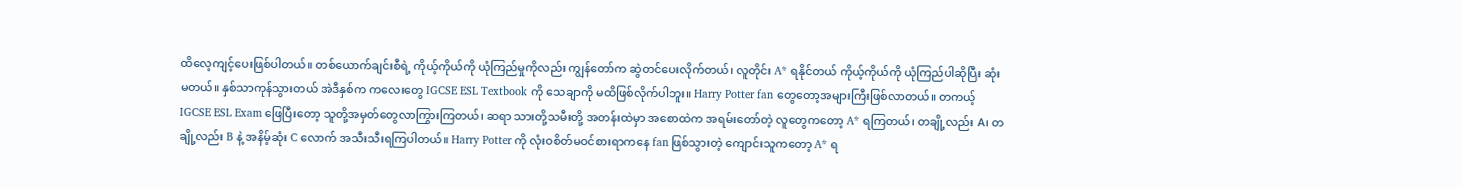ထိလေ့ကျင့်ပေးဖြစ်ပါတယ်။ တစ်ယောက်ချင်းစီရဲ့ ကိုယ့်ကိုယ်ကို ယုံကြည်မှုကိုလည်း ကျွန်တော်က ဆွဲတင်ပေးလိုက်တယ်၊ လူတိုင်း A* ရနိုင်တယ် ကိုယ့်ကိုယ်ကို ယုံကြည်ပါဆိုပြီး ဆုံးမတယ်။ နှစ်သာကုန်သွားတယ် အဲဒီနှစ်က ကလေးတွေ IGCSE ESL Textbook ကို သေချာကို မထိဖြစ်လိုက်ပါဘူး။ Harry Potter fan တွေတော့အများကြီးဖြစ်လာတယ်။ တကယ့် IGCSE ESL Exam ဖြေပြီးတော့ သူတို့အမှတ်တွေလာကြွားကြတယ်၊ ဆရာ သားတို့သမီးတို့ အတန်းထဲမှာ အစောထဲက အရမ်းတော်တဲ့ လူတွေကတော့ A* ရကြတယ်၊ တချို့လည်း A၊ တချို့လည်း B နဲ့ အနိမ့်ဆုံး C လောက် အသီးသီးရကြပါတယ်။ Harry Potter ကို လုံးဝစိတ်မဝင်စားရာကနေ fan ဖြစ်သွားတဲ့ ကျောင်းသူကတော့ A* ရ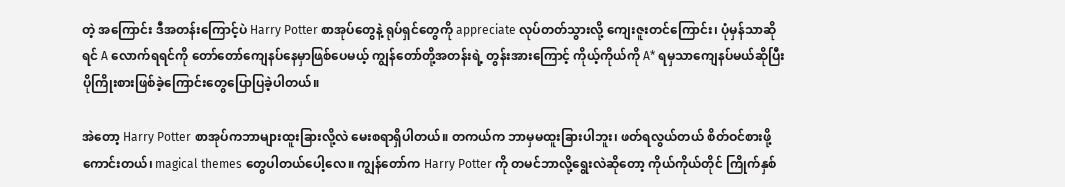တဲ့ အကြောင်း ဒီအတန်းကြောင့်ပဲ Harry Potter စာအုပ်တွေနဲ့ ရုပ်ရှင်တွေကို appreciate လုပ်တတ်သွားလို့ ကျေးဇူးတင်ကြောင်း၊ ပုံမှန်သာဆိုရင် A လောက်ရရင်ကို တော်တော်ကျေနပ်နေမှာဖြစ်ပေမယ့် ကျွန်တော်တို့အတန်းရဲ့ တွန်းအားကြောင့် ကိုယ့်ကိုယ်ကို A* ရမှသာကျေနပ်မယ်ဆိုပြီး ပိုကြိုးစားဖြစ်ခဲ့ကြောင်းတွေပြောပြခဲ့ပါတယ်။

အဲတော့ Harry Potter စာအုပ်ကဘာများထူးခြားလို့လဲ မေးစရာရှိပါတယ်။ တကယ်က ဘာမှမထူးခြားပါဘူး၊ ဖတ်ရလွယ်တယ် စိတ်ဝင်စားဖို့ကောင်းတယ်၊ magical themes တွေပါတယ်ပေါ့လေ။ ကျွန်တော်က Harry Potter ကို တမင်ဘာလို့ရွေးလဲဆိုတော့ ကိုယ်ကိုယ်တိုင် ကြိုက်နှစ်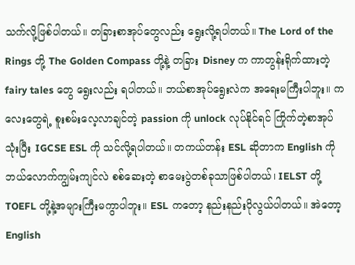သက်လို့ဖြစ်ပါတယ်။ တခြားစာအုပ်တွေလည်း ရွေးလို့ရပါတယ်။ The Lord of the Rings တို့ The Golden Compass တို့နဲ့ တခြား Disney က ကာတွန်းရိုက်ထားတဲ့ fairy tales တွေ ရွေးလည်း ရပါတယ်။ ဘယ်စာအုပ်ရွေးလဲက အရေးမကြီးပါဘူး။ ကလေးတွေရဲ့ စူးစမ်းလေ့လာချင်တဲ့ passion ကို unlock လုပ်နိုင်ရင် ကြိုက်တဲ့စာအုပ်သုံးပြီး IGCSE ESL ကို သင်လို့ရပါတယ်။ တကယ်တန်း ESL ဆိုတာက English ကို ဘယ်လောက်ကျွမ်းကျင်လဲ စစ်ဆေးတဲ့ စာမေးပွဲတစ်ခုသာဖြစ်ပါတယ်၊ IELST တို့ TOEFL တို့နဲ့အများကြီးမကွာပါဘူး။ ESL ကတော့ နည်းနည်းပိုလွယ်ပါတယ်။ အဲတော့ English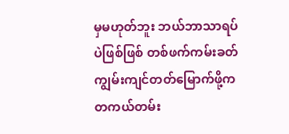မှမဟုတ်ဘူး ဘယ်ဘာသာရပ်ပဲဖြစ်ဖြစ် တစ်ဖက်ကမ်းခတ်ကျွမ်းကျင်တတ်မြောက်ဖို့က တကယ်တမ်း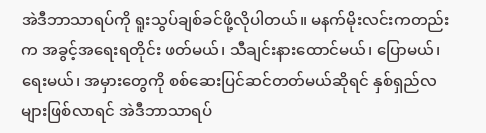အဲဒီဘာသာရပ်ကို ရူးသွပ်ချစ်ခင်ဖို့လိုပါတယ်။ မနက်မိုးလင်းကတည်းက အခွင့်အရေးရတိုင်း ဖတ်မယ်၊ သီချင်းနားထောင်မယ်၊ ပြောမယ်၊ ရေးမယ်၊ အမှားတွေကို စစ်ဆေးပြင်ဆင်တတ်မယ်ဆိုရင် နှစ်ရှည်လများဖြစ်လာရင် အဲဒီဘာသာရပ်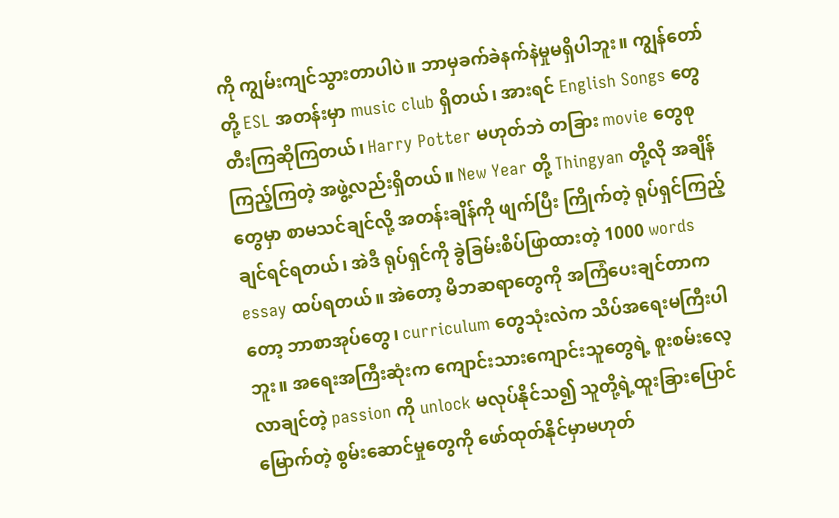ကို ကျွမ်းကျင်သွားတာပါပဲ။ ဘာမှခက်ခဲနက်နဲမှုမရှိပါဘူး။ ကျွန်တော်တို့ ESL အတန်းမှာ music club ရှိတယ်၊ အားရင် English Songs တွေတီးကြဆိုကြတယ်၊ Harry Potter မဟုတ်ဘဲ တခြား movie တွေစုကြည့်ကြတဲ့ အဖွဲ့လည်းရှိတယ်။ New Year တို့ Thingyan တို့လို အချိန်တွေမှာ စာမသင်ချင်လို့ အတန်းချိန်ကို ဖျက်ပြီး ကြိုက်တဲ့ ရုပ်ရှင်ကြည့်ချင်ရင်ရတယ်၊ အဲဒီ ရုပ်ရှင်ကို ခွဲခြမ်းစိပ်ဖြာထားတဲ့ 1000 words essay ထပ်ရတယ်။ အဲတော့ မိဘဆရာတွေကို အကြံပေးချင်တာကတော့ ဘာစာအုပ်တွေ၊ curriculum တွေသုံးလဲက သိပ်အရေးမကြီးပါဘူး။ အရေးအကြီးဆုံးက ကျောင်းသားကျောင်းသူတွေရဲ့ စူးစမ်းလေ့လာချင်တဲ့ passion ကို unlock မလုပ်နိုင်သ၍ သူတို့ရဲ့ထူးခြားပြောင်မြောက်တဲ့ စွမ်းဆောင်မှုတွေကို ဖော်ထုတ်နိုင်မှာမဟုတ်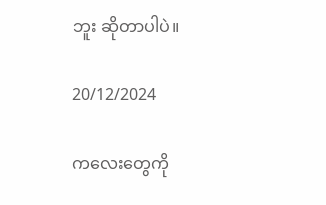ဘူး ဆိုတာပါပဲ။

20/12/2024

ကလေးတွေကို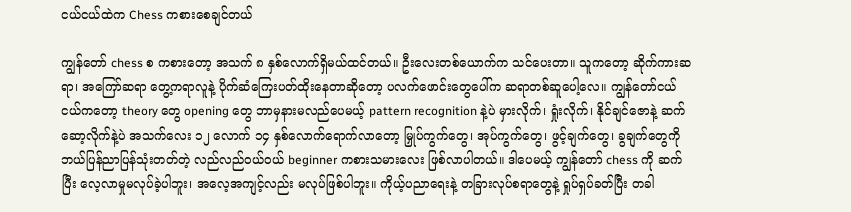ငယ်ငယ်ထဲက Chess ကစားစေချင်တယ်

ကျွန်တော် chess စ ကစားတော့ အသက် ၈ နှစ်လောက်ရှိမယ်ထင်တယ်။ ဦးလေးတစ်ယောက်က သင်ပေးတာ။ သူကတော့ ဆိုက်ကားဆရာ၊ အကြော်ဆရာ တွေ့ကရာလူနဲ့ ပိုက်ဆံကြေးပတ်ထိုးနေတာဆိုတော့ ပလက်ဖောင်းတွေပေါ်က ဆရာတစ်ဆူပေါ့လေ။ ကျွန်တော်ငယ်ငယ်ကတော့ theory တွေ opening တွေ ဘာမှနားမလည်ပေမယ့် pattern recognition နဲ့ပဲ မှားလိုက်၊ ရှုံးလိုက်၊ နိုင်ချင်ဇောနဲ့ ဆက်ဆော့လိုက်နဲ့ပဲ အသက်လေး ၁၂ လောက် ၁၄ နှစ်လောက်ရောက်လာတော့ မြှုပ်ကွက်တွေ၊ အုပ်ကွက်တွေ၊ ဖွင့်ချက်တွေ၊ ခွချက်တွေကို ဘယ်ပြန်ညာပြန်သုံးတတ်တဲ့ လည်လည်ဝယ်ဝယ် beginner ကစားသမားလေး ဖြစ်လာပါတယ်။ ဒါပေမယ့် ကျွန်တော် chess ကို ဆက်ပြီး လေ့လာမှုမလုပ်ခဲ့ပါဘူး၊ အလေ့အကျင့်လည်း မလုပ်ဖြစ်ပါဘူး။ ကိုယ့်ပညာရေးနဲ့ တခြားလုပ်စရာတွေနဲ့ ရှုပ်ရှပ်ခတ်ပြီး တခါ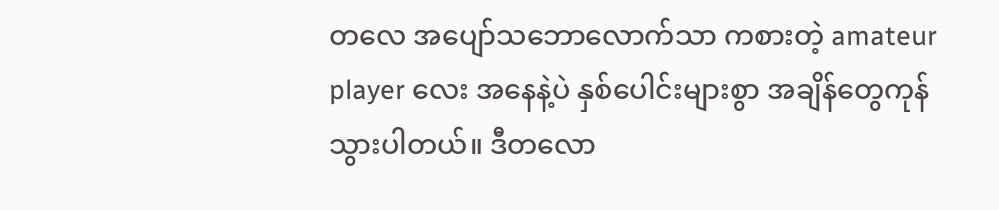တလေ အပျော်သဘောလောက်သာ ကစားတဲ့ amateur player လေး အနေနဲ့ပဲ နှစ်ပေါင်းများစွာ အချိန်တွေကုန်သွားပါတယ်။ ဒီတလော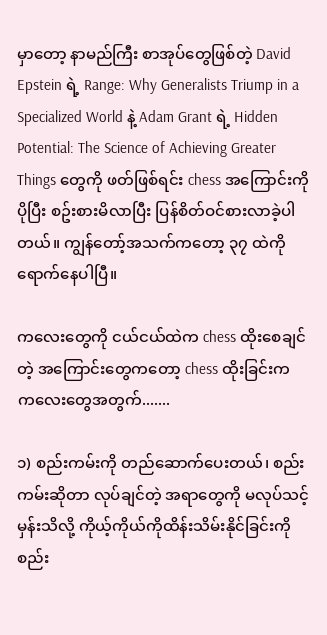မှာတော့ နာမည်ကြီး စာအုပ်တွေဖြစ်တဲ့ David Epstein ရဲ့ Range: Why Generalists Triump in a Specialized World နဲ့ Adam Grant ရဲ့ Hidden Potential: The Science of Achieving Greater Things တွေကို ဖတ်ဖြစ်ရင်း chess အကြောင်းကို ပိုပြီး စဥ်းစားမိလာပြီး ပြန်စိတ်ဝင်စားလာခဲ့ပါတယ်။ ကျွန်တော့်အသက်ကတော့ ၃၇ ထဲကို ရောက်နေပါပြီ။

ကလေးတွေကို ငယ်ငယ်ထဲက chess ထိုးစေချင်တဲ့ အကြောင်းတွေကတော့ chess ထိုးခြင်းက ကလေးတွေအတွက်.......

၁) စည်းကမ်းကို တည်ဆောက်ပေးတယ်၊ စည်းကမ်းဆိုတာ လုပ်ချင်တဲ့ အရာတွေကို မလုပ်သင့်မှန်းသိလို့ ကိုယ့်ကိုယ်ကိုထိန်းသိမ်းနိုင်ခြင်းကို စည်း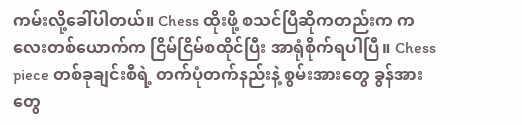ကမ်းလို့ခေါ်ပါတယ်။ Chess ထိုးဖို့ စသင်ပြီဆိုကတည်းက ကလေးတစ်ယောက်က ငြိမ်ငြိမ်စထိုင်ပြီး အာရုံစိုက်ရပါပြီ။ Chess piece တစ်ခုချင်းစီရဲ့ တက်ပုံတက်နည်းနဲ့ စွမ်းအားတွေ ခွန်အားတွေ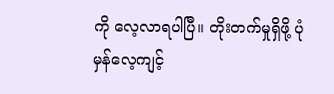ကို လေ့လာရပါပြီ။ တိုးတက်မှုရှိဖို့ ပုံမှန်လေ့ကျင့်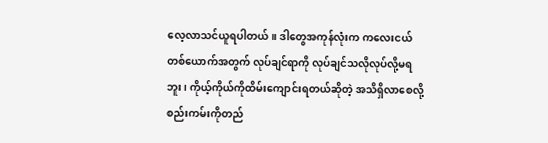လေ့လာသင်ယူရပါတယ်။ ဒါတွေအကုန်လုံးက ကလေးငယ်တစ်ယောက်အတွက် လုပ်ချင်ရာကို လုပ်ချင်သလိုလုပ်လို့မရဘူး၊ ကိုယ့်ကိုယ်ကိုထိမ်းကျောင်းရတယ်ဆိုတဲ့ အသိရှိလာစေလို့ စည်းကမ်းကိုတည်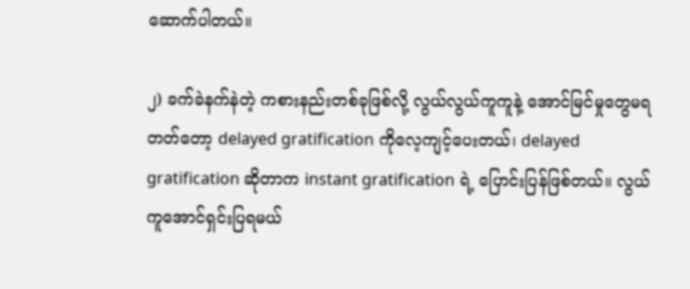ဆောက်ပါတယ်။

၂) ခက်ခဲနက်နဲတဲ့ ကစားနည်းတစ်ခုဖြစ်လို့ လွယ်လွယ်ကူကူနဲ့ အောင်မြင်မှုတွေမရတတ်တော့ delayed gratification ကိုလေ့ကျင့်ပေးတယ်၊ delayed gratification ဆိုတာက instant gratification ရဲ့ ပြောင်းပြန်ဖြစ်တယ်။ လွယ်ကူအောင်ရှင်းပြရမယ်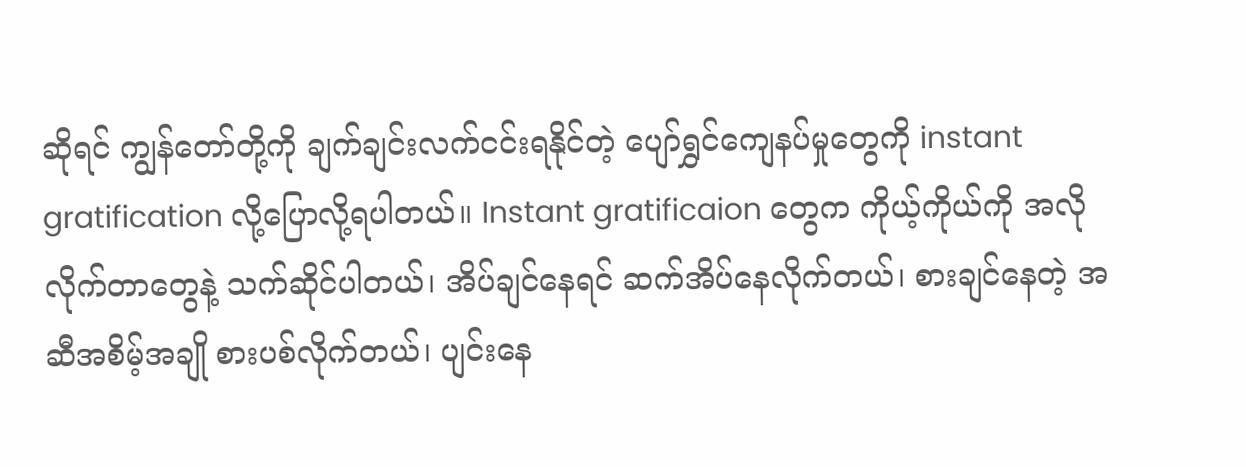ဆိုရင် ကျွန်တော်တို့ကို ချက်ချင်းလက်ငင်းရနိုင်တဲ့ ပျော်ရွှင်ကျေနပ်မှုတွေကို instant gratification လို့ပြောလို့ရပါတယ်။ Instant gratificaion တွေက ကိုယ့်ကိုယ်ကို အလိုလိုက်တာတွေနဲ့ သက်ဆိုင်ပါတယ်၊ အိပ်ချင်နေရင် ဆက်အိပ်နေလိုက်တယ်၊ စားချင်နေတဲ့ အဆီအစိမ့်အချို စားပစ်လိုက်တယ်၊ ပျင်းနေ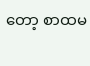တော့ စာထမ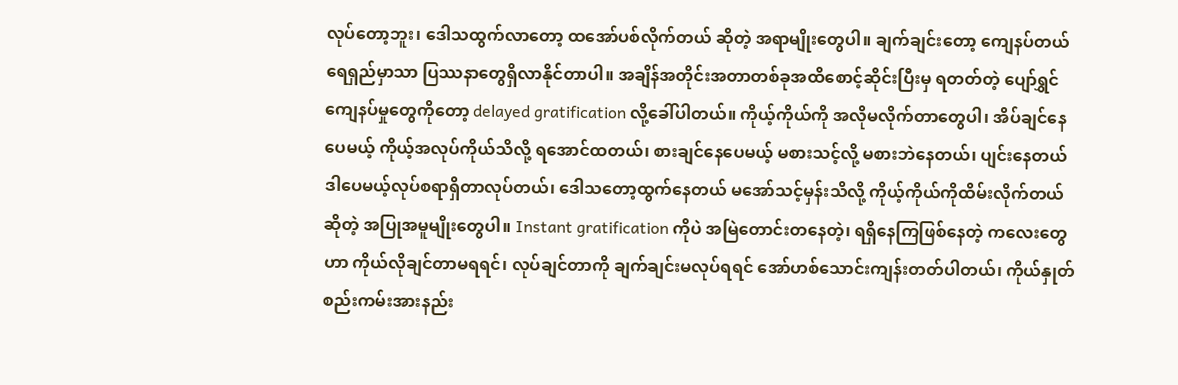လုပ်တော့ဘူး၊ ဒေါသထွက်လာတော့ ထအော်ပစ်လိုက်တယ် ဆိုတဲ့ အရာမျိုးတွေပါ။ ချက်ချင်းတော့ ကျေနပ်တယ် ရေရှည်မှာသာ ပြဿနာတွေရှိလာနိုင်တာပါ။ အချိန်အတိုင်းအတာတစ်ခုအထိစောင့်ဆိုင်းပြီးမှ ရတတ်တဲ့ ပျော်ရွှင်ကျေနပ်မှုတွေကိုတော့ delayed gratification လို့ခေါ်ပါတယ်။ ကိုယ့်ကိုယ်ကို အလိုမလိုက်တာတွေပါ၊ အိပ်ချင်နေပေမယ့် ကိုယ့်အလုပ်ကိုယ်သိလို့ ရအောင်ထတယ်၊ စားချင်နေပေမယ့် မစားသင့်လို့ မစားဘဲနေတယ်၊ ပျင်းနေတယ် ဒါပေမယ့်လုပ်စရာရှိတာလုပ်တယ်၊ ဒေါသတော့ထွက်နေတယ် မအော်သင့်မှန်းသိလို့ ကိုယ့်ကိုယ်ကိုထိမ်းလိုက်တယ် ဆိုတဲ့ အပြုအမူမျိုးတွေပါ။ Instant gratification ကိုပဲ အမြဲတောင်းတနေတဲ့၊ ရရှိနေကြဖြစ်နေတဲ့ ကလေးတွေဟာ ကိုယ်လိုချင်တာမရရင်၊ လုပ်ချင်တာကို ချက်ချင်းမလုပ်ရရင် အော်ဟစ်သောင်းကျန်းတတ်ပါတယ်၊ ကိုယ်နှုတ်စည်းကမ်းအားနည်း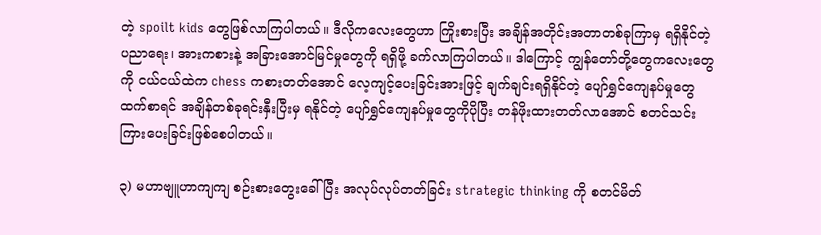တဲ့ spoilt kids တွေဖြစ်လာကြပါတယ်။ ဒီလိုကလေးတွေဟာ ကြိုးစားပြီး အချိန်အတိုင်းအတာတစ်ခုကြာမှ ရရှိနိုင်တဲ့ ပညာရေး၊ အားကစားနဲ့ အခြားအောင်မြင်မှုတွေကို ရရှိဖို့ ခက်လာကြပါတယ်။ ဒါကြောင့် ကျွန်တော်တို့တွေကလေးတွေကို ငယ်ငယ်ထဲက chess ကစားတတ်အောင် လေ့ကျင့်ပေးခြင်းအားဖြင့် ချက်ချင်းရရှိနိုင်တဲ့ ပျော်ရွှင်ကျေနပ်မှုတွေထက်စာရင် အချိန်တစ်ခုရင်းနှီးပြီးမှ ရနိုင်တဲ့ ပျော်ရွှင်ကျေနပ်မှုတွေကိုပိုပြီး တန်ဖိုးထားတတ်လာအောင် စတင်သင်းကြားပေးခြင်းဖြစ်စေပါတယ်။

၃) မဟာဗျူဟာကျကျ စဉ်းစားတွေးခေါ်ပြီး အလုပ်လုပ်တတ်ခြင်း strategic thinking ကို စတင်မိတ်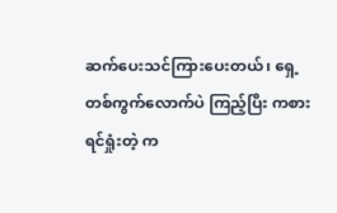ဆက်ပေးသင်ကြားပေးတယ်၊ ရှေ့တစ်ကွက်လောက်ပဲ ကြည့်ပြီး ကစားရင်ရှုံးတဲ့ က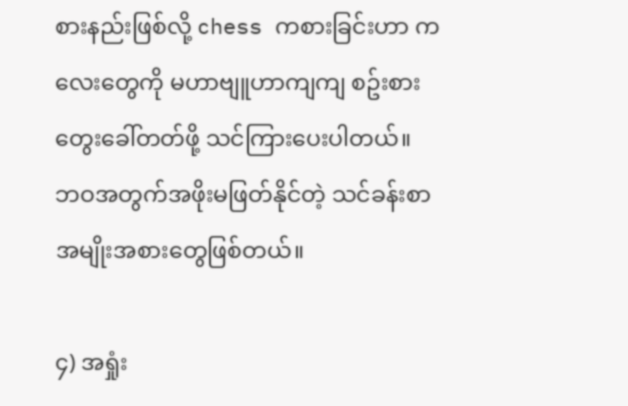စားနည်းဖြစ်လို့ chess ကစားခြင်းဟာ ကလေးတွေကို မဟာဗျူဟာကျကျ စဥ်းစားတွေးခေါ်တတ်ဖို့ သင်ကြားပေးပါတယ်။ ဘဝအတွက်အဖိုးမဖြတ်နိုင်တဲ့ သင်ခန်းစာအမျိုးအစားတွေဖြစ်တယ်။

၄) အရှုံး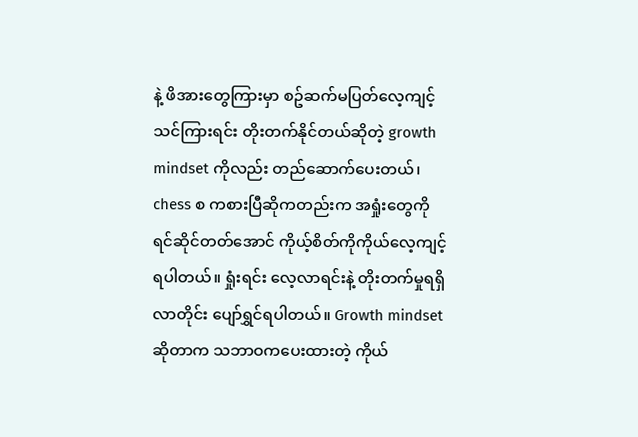နဲ့ ဖိအားတွေကြားမှာ စဥ်ဆက်မပြတ်လေ့ကျင့်သင်ကြားရင်း တိုးတက်နိုင်တယ်ဆိုတဲ့ growth mindset ကိုလည်း တည်ဆောက်ပေးတယ်၊ chess စ ကစားပြီဆိုကတည်းက အရှုံးတွေကို ရင်ဆိုင်တတ်အောင် ကိုယ့်စိတ်ကိုကိုယ်လေ့ကျင့်ရပါတယ်။ ရှုံးရင်း လေ့လာရင်းနဲ့ တိုးတက်မှုရရှိလာတိုင်း ပျော်ရွှင်ရပါတယ်။ Growth mindset ဆိုတာက သဘာဝကပေးထားတဲ့ ကိုယ်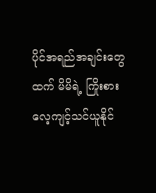ပိုင်အရည်အချင်းတွေထက် မိမိရဲ့ ကြိုးစားလေ့ကျင့်သင်ယူနိုင်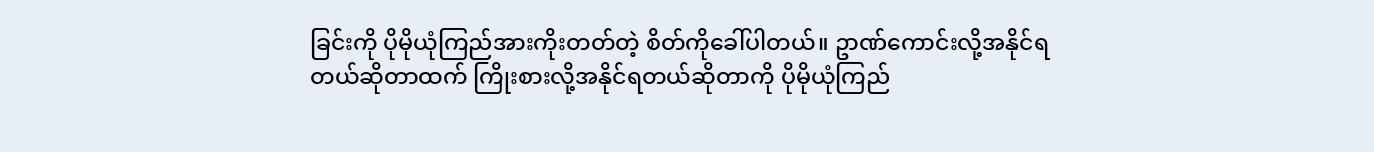ခြင်းကို ပိုမိုယုံကြည်အားကိုးတတ်တဲ့ စိတ်ကိုခေါ်ပါတယ်။ ဥာဏ်ကောင်းလို့အနိုင်ရတယ်ဆိုတာထက် ကြိုးစားလို့အနိုင်ရတယ်ဆိုတာကို ပိုမိုယုံကြည်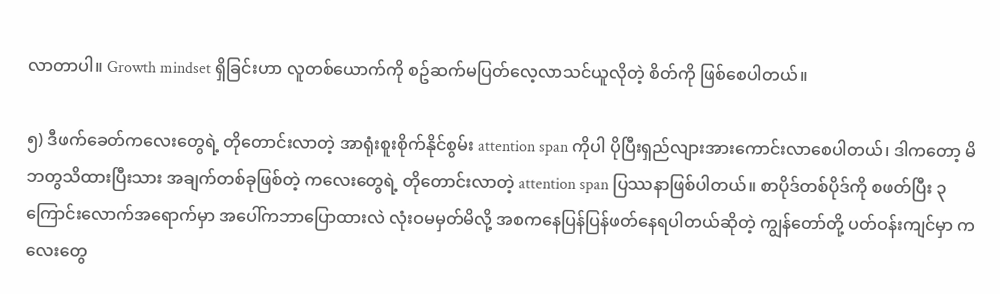လာတာပါ။ Growth mindset ရှိခြင်းဟာ လူတစ်ယောက်ကို စဥ်ဆက်မပြတ်လေ့လာသင်ယူလိုတဲ့ စိတ်ကို ဖြစ်စေပါတယ်။

၅) ဒီဖက်ခေတ်ကလေးတွေရဲ့ တိုတောင်းလာတဲ့ အာရုံးစူးစိုက်နိုင်စွမ်း attention span ကိုပါ ပိုပြီးရှည်လျားအားကောင်းလာစေပါတယ်၊ ဒါကတော့ မိဘတွသိထားပြီးသား အချက်တစ်ခုဖြစ်တဲ့ ကလေးတွေရဲ့ တိုတောင်းလာတဲ့ attention span ပြဿနာဖြစ်ပါတယ်။ စာပိုဒ်တစ်ပိုဒ်ကို စဖတ်ပြီး ၃ ကြောင်းလောက်အရောက်မှာ အပေါ်ကဘာပြောထားလဲ လုံးဝမမှတ်မိလို့ အစကနေပြန်ပြန်ဖတ်နေရပါတယ်ဆိုတဲ့ ကျွန်တော်တို့ ပတ်ဝန်းကျင်မှာ ကလေးတွေ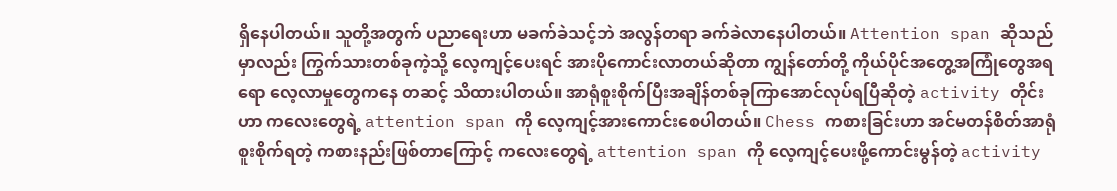ရှိနေပါတယ်။ သူတို့အတွက် ပညာရေးဟာ မခက်ခဲသင့်ဘဲ အလွန်တရာ ခက်ခဲလာနေပါတယ်။ Attention span ဆိုသည်မှာလည်း ကြွက်သားတစ်ခုကဲ့သို့ လေ့ကျင့်ပေးရင် အားပိုကောင်းလာတယ်ဆိုတာ ကျွန်တော်တို့ ကိုယ်ပိုင်အတွေ့အကြုံတွေအရရော လေ့လာမှုတွေကနေ တဆင့် သိထားပါတယ်။ အာရုံစူးစိုက်ပြီးအချိန်တစ်ခုကြာအောင်လုပ်ရပြီဆိုတဲ့ activity တိုင်းဟာ ကလေးတွေရဲ့ attention span ကို လေ့ကျင့်အားကောင်းစေပါတယ်။ Chess ကစားခြင်းဟာ အင်မတန်စိတ်အာရုံစူးစိုက်ရတဲ့ ကစားနည်းဖြစ်တာကြောင့် ကလေးတွေရဲ့ attention span ကို လေ့ကျင့်ပေးဖို့ကောင်းမွန်တဲ့ activity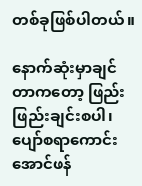တစ်ခုဖြစ်ပါတယ်။

နောက်ဆုံးမှာချင်တာကတော့ ဖြည်းဖြည်းချင်းစပါ၊ ပျော်စရာကောင်းအောင်ဖန်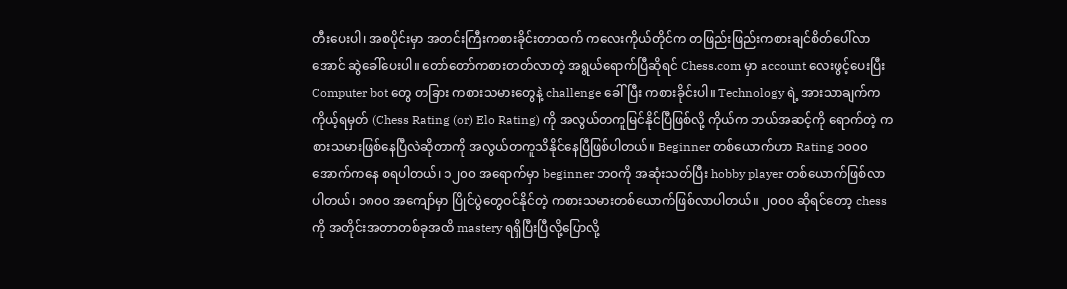တီးပေးပါ၊ အစပိုင်းမှာ အတင်းကြီးကစားခိုင်းတာထက် ကလေးကိုယ်တိုင်က တဖြည်းဖြည်းကစားချင်စိတ်ပေါ်လာအောင် ဆွဲခေါ်ပေးပါ။ တော်တော်ကစားတတ်လာတဲ့ အရွယ်ရောက်ပြီဆိုရင် Chess.com မှာ account လေးဖွင့်ပေးပြီး Computer bot တွေ တခြား ကစားသမားတွေနဲ့ challenge ခေါ်ပြီး ကစားခိုင်းပါ။ Technology ရဲ့ အားသာချက်က ကိုယ့်ရမှတ် (Chess Rating (or) Elo Rating) ကို အလွယ်တကူမြင်နိုင်ပြီဖြစ်လို့ ကိုယ်က ဘယ်အဆင့်ကို ရောက်တဲ့ ကစားသမားဖြစ်နေပြီလဲဆိုတာကို အလွယ်တကူသိနိုင်နေပြီဖြစ်ပါတယ်။ Beginner တစ်ယောက်ဟာ Rating ၁၀၀၀ အောက်ကနေ စရပါတယ်၊ ၁၂၀၀ အရောက်မှာ beginner ဘဝကို အဆုံးသတ်ပြီး hobby player တစ်ယောက်ဖြစ်လာပါတယ်၊ ၁၈၀၀ အကျော်မှာ ပြိုင်ပွဲတွေဝင်နိုင်တဲ့ ကစားသမားတစ်ယောက်ဖြစ်လာပါတယ်။ ၂၀၀၀ ဆိုရင်တော့ chess ကို အတိုင်းအတာတစ်ခုအထိ mastery ရရှိပြီးပြီလို့ပြောလို့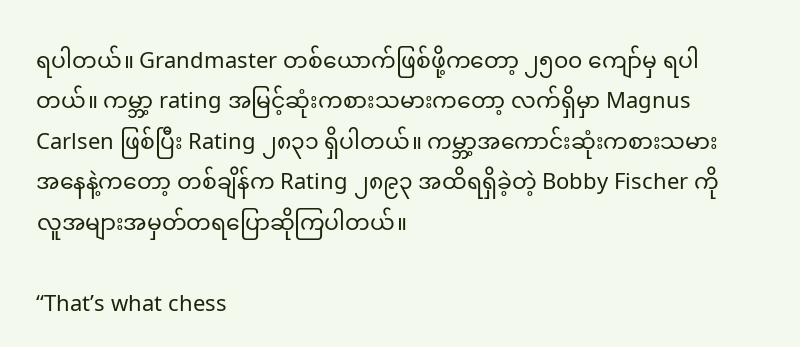ရပါတယ်။ Grandmaster တစ်ယောက်ဖြစ်ဖို့ကတော့ ၂၅၀၀ ကျော်မှ ရပါတယ်။ ကမ္ဘာ့ rating အမြင့်ဆုံးကစားသမားကတော့ လက်ရှိမှာ Magnus Carlsen ဖြစ်ပြီး Rating ၂၈၃၁ ရှိပါတယ်။ ကမ္ဘာ့အကောင်းဆုံးကစားသမားအနေနဲ့ကတော့ တစ်ချိန်က Rating ၂၈၉၃ အထိရရှိခဲ့တဲ့ Bobby Fischer ကို လူအများအမှတ်တရပြောဆိုကြပါတယ်။

“That’s what chess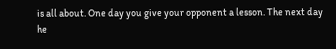is all about. One day you give your opponent a lesson. The next day he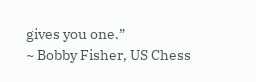gives you one.”
~ Bobby Fisher, US Chess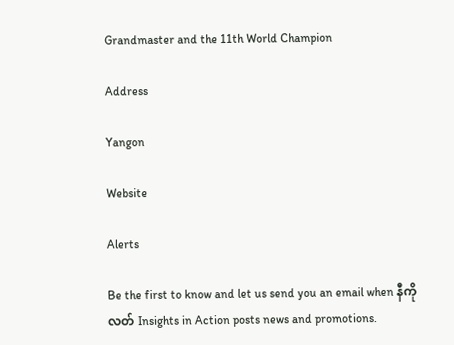Grandmaster and the 11th World Champion

Address

Yangon

Website

Alerts

Be the first to know and let us send you an email when နီကိုလတ် Insights in Action posts news and promotions.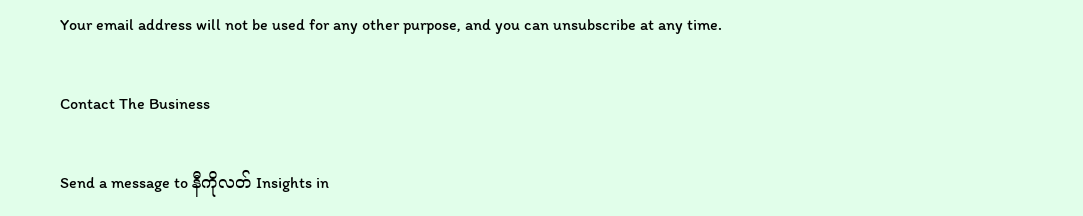Your email address will not be used for any other purpose, and you can unsubscribe at any time.

Contact The Business

Send a message to နီကိုလတ် Insights in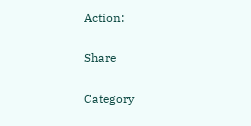Action:

Share

Category